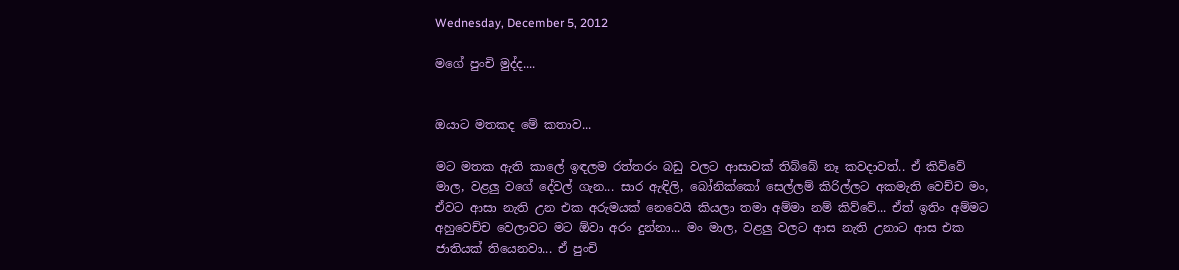Wednesday, December 5, 2012

මගේ පුංචි මුද්ද....


ඔයාට මතකද මේ කතාව...

මට මතක ඇති කාලේ ඉඳලම රත්තරං බඩු වලට ආසාවක් තිබ්බේ නෑ කවදාවත්.. ඒ කිව්වේ මාල, වළලු වගේ දේවල් ගැන... සාර ඇඳිලි, බෝනික්කෝ සෙල්ලම් කිරිල්ලට අකමැති වෙච්ච මං, ඒවට ආසා නැති උන එක අරුමයක් නෙවෙයි කියලා තමා අම්මා නම් කිව්වේ... ඒත් ඉතිං අම්මට අහුවෙච්ච වෙලාවට මට ඕවා අරං දුන්නා... මං මාල, වළලු වලට ආස නැති උනාට ආස එක ජාතියක් තියෙනවා... ඒ පුංචි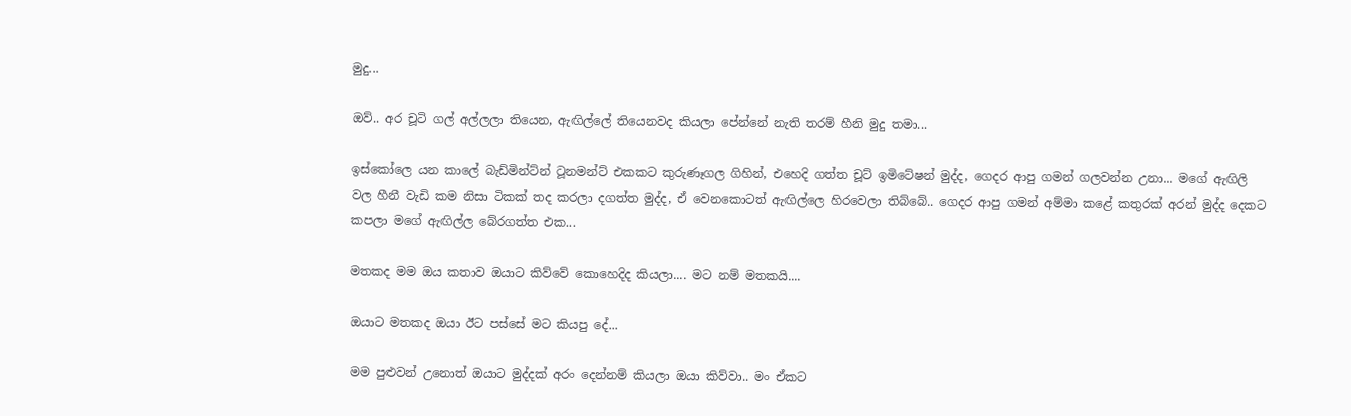මුදු...

ඔව්.. අර චූටි ගල් අල්ලලා තියෙන, ඇඟිල්ලේ තියෙනවද කියලා පේන්නේ නැති තරම් හීනි මුදු තමා...

ඉස්කෝලෙ යන කාලේ බැඩ්මින්ට්න් ටූනමන්ට් එකකට කුරුණෑගල ගිහින්, එහෙදි ගත්ත චූට් ඉමිටේෂන් මුද්ද, ගෙදර ආපු ගමන් ගලවන්න උනා... මගේ ඇඟිලි වල හීනී වැඩි කම නිසා ටිකක් තද කරලා දගත්ත මුද්ද, ඒ වෙනකොටත් ඇඟිල්ලෙ හිරවෙලා තිබ්බේ.. ගෙදර ආපු ගමන් අම්මා කළේ කතුරක් අරන් මුද්ද දෙකට කපලා මගේ ඇඟිල්ල බේරගත්ත එක...

මතකද මම ඔය කතාව ඔයාට කිව්වේ කොහෙදිද කියලා.... මට නම් මතකයි....

ඔයාට මතකද ඔයා ඊට පස්සේ මට කියපු දේ...

මම පුළුවන් උනොත් ඔයාට මුද්දක් අරං දෙන්නම් කියලා ඔයා කිව්වා.. මං ඒකට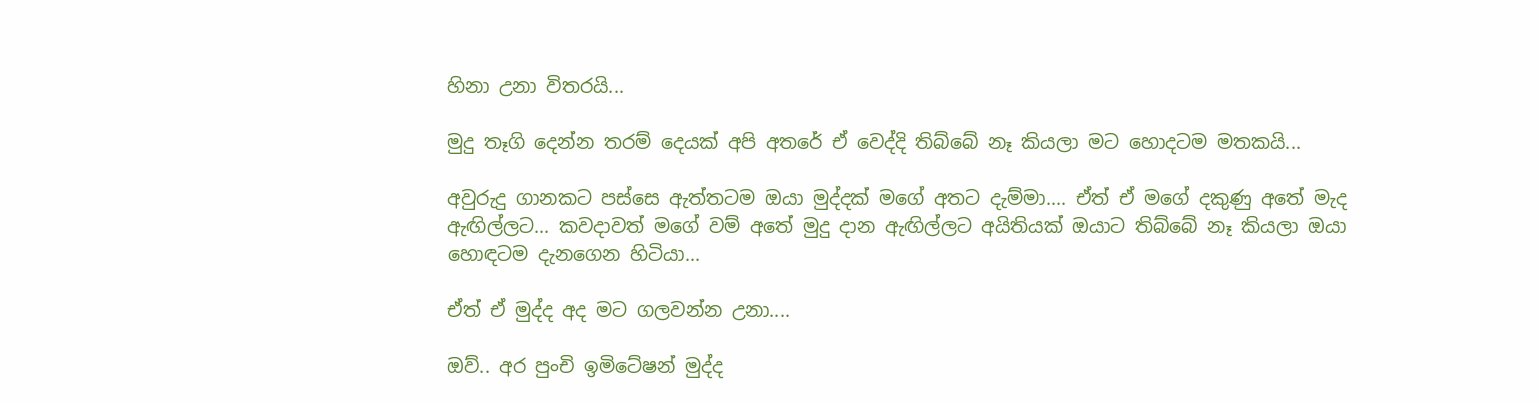හිනා උනා විතරයි...

මුදු තෑගි දෙන්න තරම් දෙයක් අපි අතරේ ඒ වෙද්දි තිබ්බේ නෑ කියලා මට හොදටම මතකයි...

අවුරුදු ගානකට පස්සෙ ඇත්තටම ඔයා මුද්දක් මගේ අතට දැම්මා.... ඒත් ඒ මගේ දකුණු අතේ මැද ඇඟිල්ලට... කවදාවත් මගේ වම් අතේ මුදු දාන ඇඟිල්ලට අයිතියක් ඔයාට තිබ්බේ නෑ කියලා ඔයා හොඳටම දැනගෙන හිටියා...

ඒත් ඒ මුද්ද අද මට ගලවන්න උනා....

ඔව්.. අර පුංචි ඉමිටේෂන් මුද්ද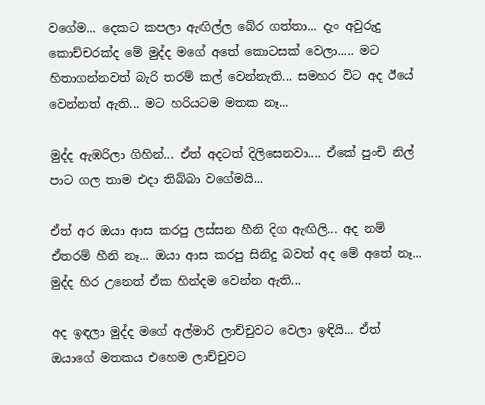වගේම... දෙකට කපලා ඇඟිල්ල බේර ගත්තා... දැං අවුරුදු කොච්චරක්ද මේ මුද්ද මගේ අතේ කොටසක් වෙලා..... මට හිතාගන්නවත් බැරි තරම් කල් වෙන්නැති... සමහර විට අද ඊයේ වෙන්නත් ඇති... මට හරියටම මතක නෑ...

මුද්ද ඇඹරිලා ගිහින්... ඒත් අදටත් දිලිසෙනවා.... ඒකේ පුංචි නිල් පාට ගල තාම එදා තිබ්බා වගේමයි...

ඒත් අර ඔයා ආස කරපු ලස්සන හීනි දිග ඇඟිලි... අද නම් ඒතරම් හීනි නෑ... ඔයා ආස කරපු සිනිදු බවත් අද මේ අතේ නෑ... මුද්ද හිර උනෙත් ඒක හින්දම වෙන්න ඇති...

අද ඉඳලා මුද්ද මගේ අල්මාරි ලාච්චුවට වෙලා ඉඳියි... ඒත් ඔයාගේ මතකය එහෙම ලාච්චුවට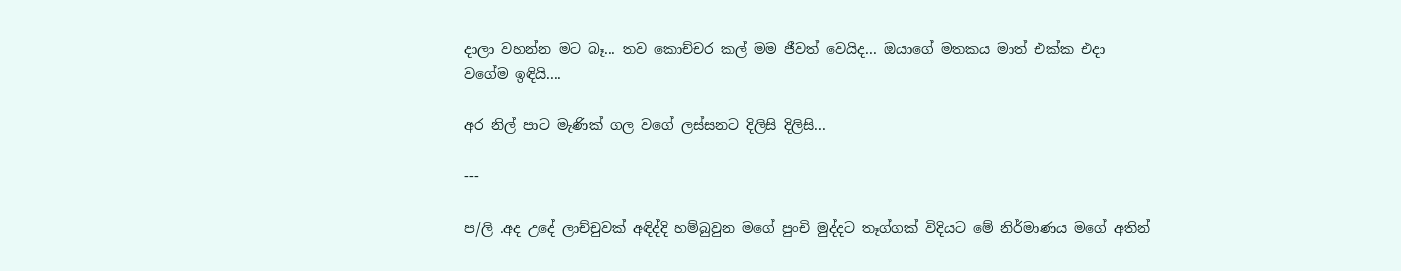දාලා වහන්න මට බෑ... තව කොච්චර කල් මම ජීවත් වෙයිද... ඔයාගේ මතකය මාත් එක්ක එදා වගේම ඉඳියි....

අර නිල් පාට මැණික් ගල වගේ ලස්සනට දිලිසි දිලිසි...

---

ප/ලි .අද උදේ ලාච්චුවක් අඳිද්දි හම්බුවුන මගේ පුංචි මුද්දට තෑග්ගක් විදියට මේ නිර්මාණය මගේ අතින්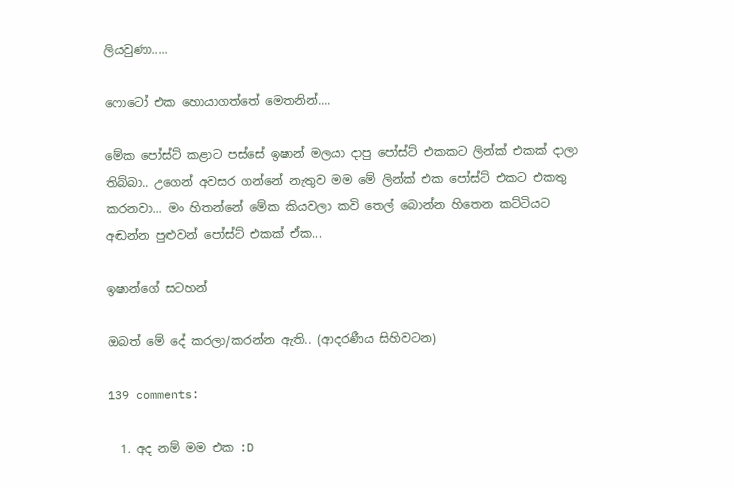ලියවුණා.....

ෆොටෝ එක හොයාගත්තේ මෙතනින්....

මේක පෝස්ට් කළාට පස්සේ ඉෂාන් මලයා දාපු පෝස්ට් එකකට ලින්ක් එකක් දාලා තිබ්බා.. උගෙන් අවසර ගන්නේ නැතුව මම මේ ලින්ක් එක පෝස්ට් එකට එකතු කරනවා... මං හිතන්‌නේ මේක කියවලා කවි තෙල් බොන්න හිතෙන කට්ටියට අඬන්න පුළුවන් පෝස්ට් එකක් ඒක...

ඉෂාන්ගේ සටහන්

ඔබත් මේ දේ කරලා/කරන්න ඇති.. (ආදරණීය සිහිවටන)

139 comments:

  1. අද නම් මම එක :D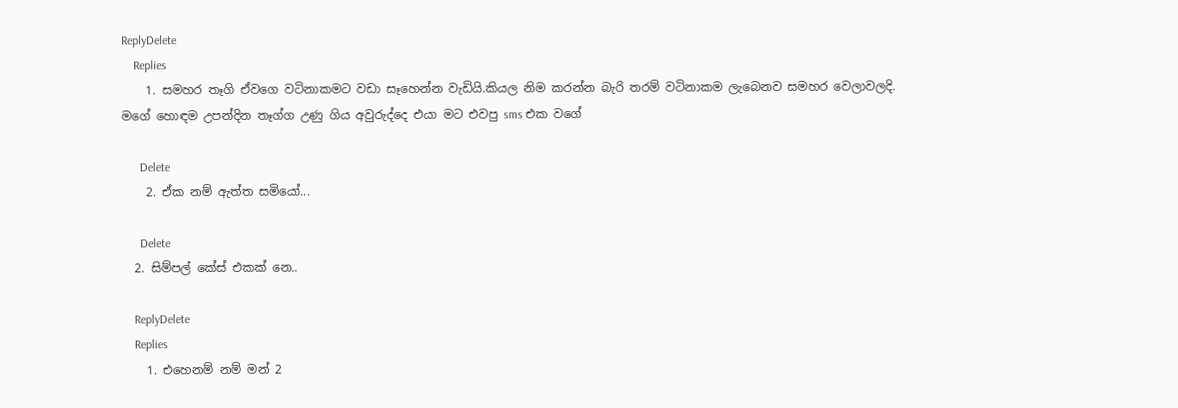ReplyDelete
    Replies
    1. සමහර තෑගි ඒවගෙ වටිනාකමට වඩා සෑහෙන්න වැඩියි.කියල නිම කරන්න බැරි තරම් වටිනාකම ලැබෙනව සමහර වෙලාවලදි. මගේ හොඳම උපන්දින තෑග්ග උණු ගිය අවුරුද්දෙ එයා මට එවපු sms එක වගේ

      Delete
    2. ඒක නම් ඇත්ත සමියෝ...

      Delete
  2. සිම්පල් කේස් එකක් නෙ..

    ReplyDelete
    Replies
    1. එහෙනම් නම් මන් 2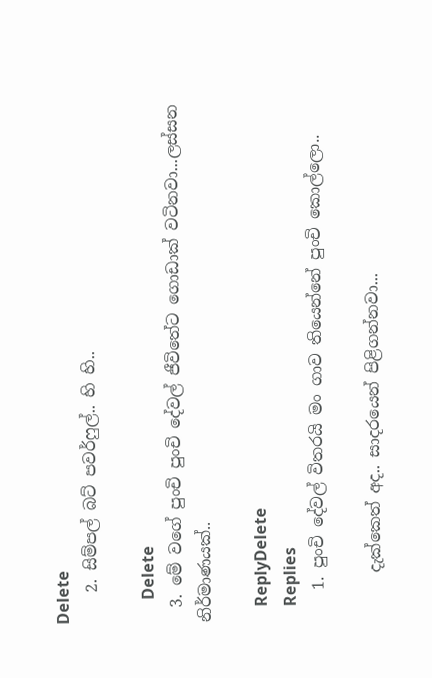Delete
    2. සිම්පල් බට් පවර්ෆුල්.. හි හි..

      Delete
  3. මේ වගේ පුංචි පුංචි දේවල් ජීවිතේට ගොඩාක් වටිනවා...ලස්සන නිර්මාණයක්..

    ReplyDelete
    Replies
    1. පුංචි දේවල් විතරයි මං ගාව තියෙන්නේ පුංචි කොල්ලො..

      දැක්කෙත් අද.. සාදරයෙන් පිළිගන්නවා...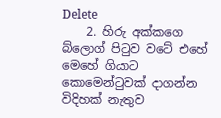Delete
    2. හිරු අක්කගෙ බ්ලොග් පිටුව වටේ එහේ මෙහේ ගියාට කොමෙන්ටුවක් දාගන්න විදිහක් නැතුව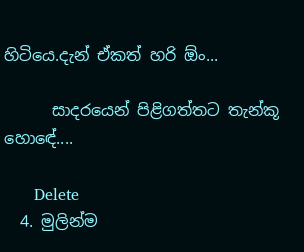හිටියෙ.දැන් ඒකත් හරි ඕං...

      සාදරයෙන් පිළිගත්තට තැන්කූ හොඳේ....

      Delete
  4. මුලින්ම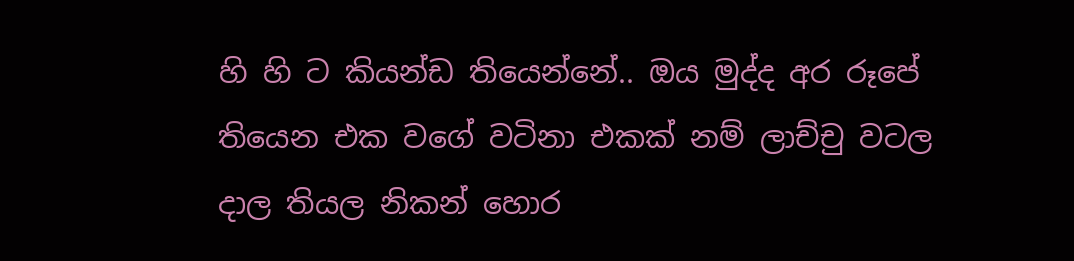හි හි ට කියන්ඩ තියෙන්නේ.. ඔය මුද්ද අර රූපේ තියෙන එක වගේ වටිනා එකක් නම් ලාච්චු වටල දාල තියල නිකන් හොර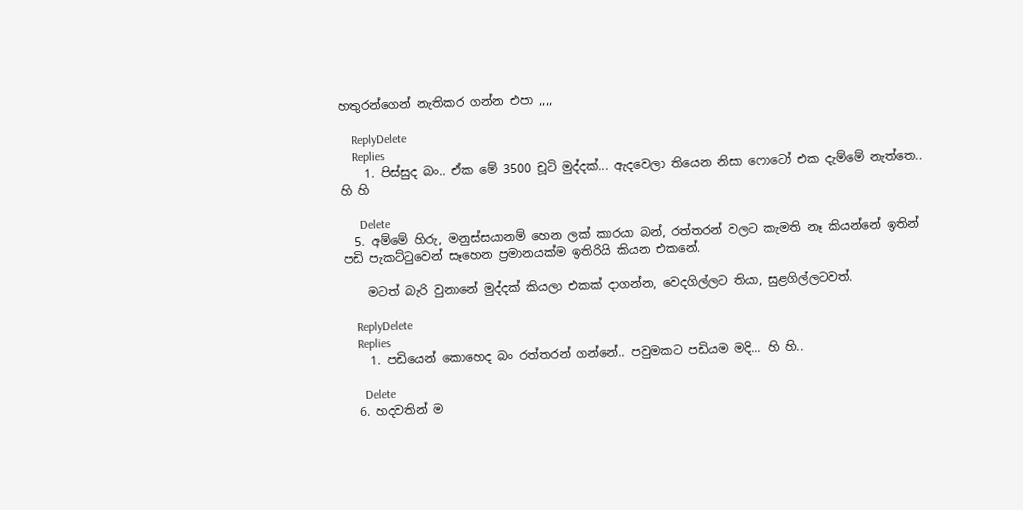හතුරන්ගෙන් නැතිකර ගන්න එපා ,,,,

    ReplyDelete
    Replies
    1. පිස්සුද බං.. ඒක මේ 3500 චූටි මුද්දක්... ඇදවෙලා තියෙන නිසා ෆොටෝ එක දැම්මේ නැත්තෙ.. හි හි

      Delete
  5. අම්මේ හිරු, මනුස්සයානම් හෙන ලක් කාරයා බන්, රත්තරන් වලට කැමති නෑ කියන්නේ ඉතින් පඩි පැකට්ටුවෙන් සෑහෙන ප්‍රමානයක්ම ඉතිරියි කියන එකනේ.

    මටත් බැරි වුනානේ මුද්දක් කියලා එකක් දාගන්න, වෙදගිල්ලට තියා, සුළගිල්ලටවත්.

    ReplyDelete
    Replies
    1. පඩියෙන් කොහෙද බං රත්තරන් ගන්නේ.. පවුමකට පඩියම මදි... හි හි..

      Delete
  6. හදවතින් ම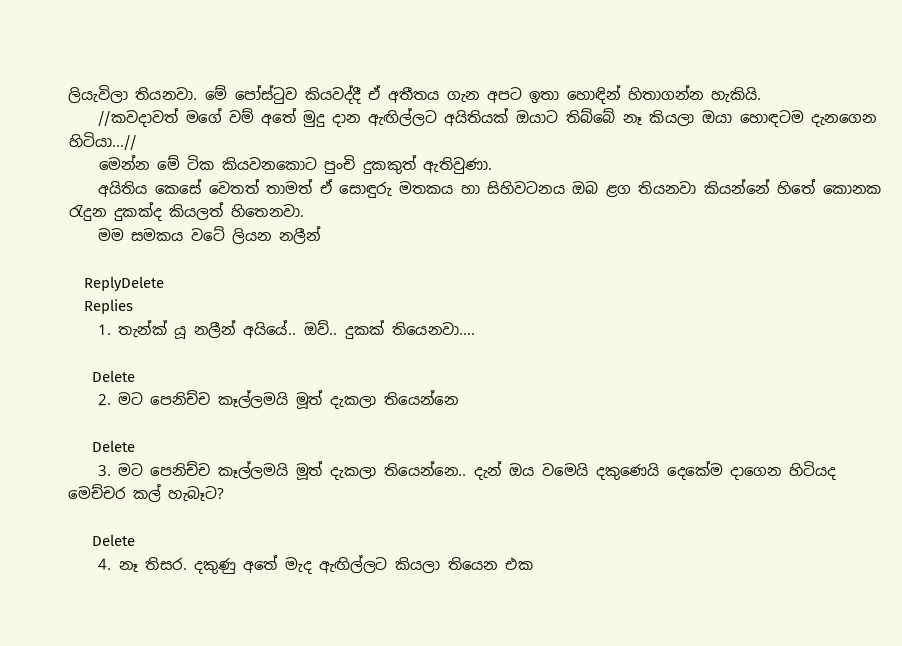ලියැවිලා තියනවා. මේ පෝස්ටුව කියවද්දී ඒ අතීතය ගැන අපට ඉතා හොඳින් හිතාගන්න හැකියි.
    //කවදාවත් මගේ වම් අතේ මුදු දාන ඇඟිල්ලට අයිතියක් ඔයාට තිබ්බේ නෑ කියලා ඔයා හොඳටම දැනගෙන හිටියා...//
    මෙන්න මේ ටික කියවනකොට පුංචි දුකකුත් ඇතිවුණා.
    අයිතිය කෙසේ වෙතත් තාමත් ඒ සොඳුරු මතකය හා සිහිවටනය ඔබ ළග තියනවා කියන්නේ හිතේ කොනක රැදුන දුකක්ද කියලත් හිතෙනවා.
    මම සමකය වටේ ලියන නලීන්

    ReplyDelete
    Replies
    1. තැන්ක් යූ නලීන් අයියේ.. ඔව්.. දුකක් තියෙනවා....

      Delete
    2. මට පෙනිච්ච කෑල්ලමයි මූත් දැකලා තියෙන්නෙ

      Delete
    3. මට පෙනිච්ච කෑල්ලමයි මූත් දැකලා තියෙන්නෙ.. දැන් ඔය වමෙයි දකුණෙයි දෙකේම දාගෙන හිටියද මෙච්චර කල් හැබෑට?

      Delete
    4. නෑ තිසර. දකුණු අතේ මැද ඇඟිල්ලට කියලා තියෙන එක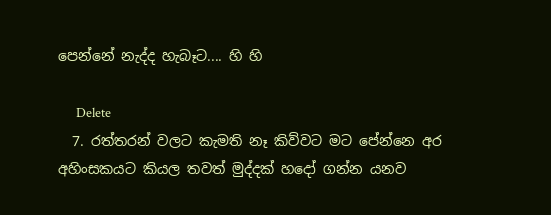පෙන්නේ නැද්ද හැබෑට.... හි හි

      Delete
  7. රත්තරන් වලට කැමති නෑ කිව්වට මට පේන්නෙ අර අහිංසකයට කියල තවත් මුද්දක් හදෝ ගන්න යනව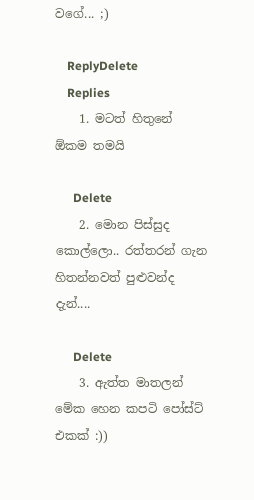වගේ... ;)

    ReplyDelete
    Replies
    1. මටත් හිතුනේ ඕකම තමයි

      Delete
    2. මොන පිස්සුද කොල්ලො.. රත්තරන් ගැන හිතන්නවත් පුළුවන්ද දැන්....

      Delete
    3. ඇත්ත මාතලන් මේක හෙන කපටි පෝස්ට් එකක් :))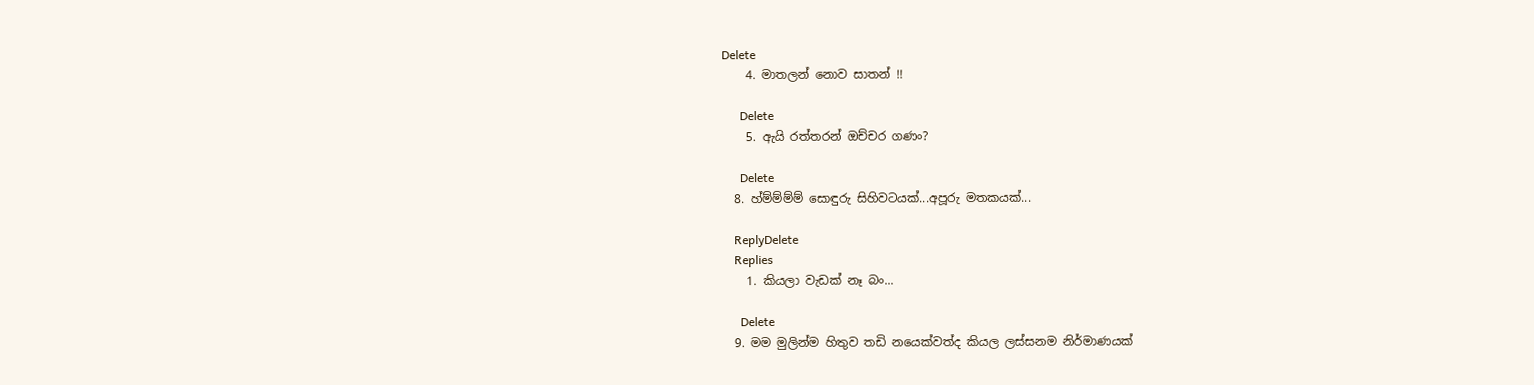Delete
    4. මාතලන් නොව සාතන් !!

      Delete
    5. ඇයි රත්තරන් ඔච්චර ගණං?

      Delete
  8. හ්ම්ම්ම්ම් සොඳුරු සිහිවටයක්...අපූරු මතකයක්...

    ReplyDelete
    Replies
    1. කියලා වැඩක් නෑ බං...

      Delete
  9. මම මුලින්ම හිතුව තඩි නයෙක්වත්ද කියල ලස්සනම නිර්මාණයක්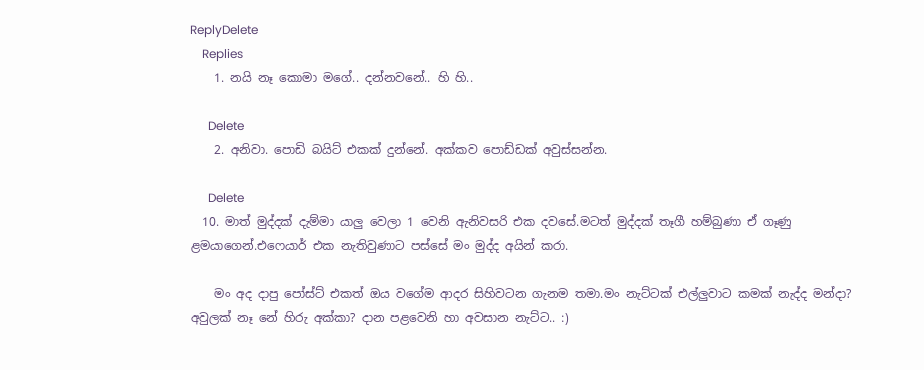ReplyDelete
    Replies
    1. නයි නෑ කොමා මගේ.. දන්නවනේ.. හි හි..

      Delete
    2. අනිවා. පොඩි බයිට් එකක් දුන්නේ. අක්කව පොඩ්ඩක් අවුස්සන්න.

      Delete
  10. මාත් මුද්දක් දැම්මා යාලු වෙලා 1 වෙනි ඇනිවසරි එක දවසේ.මටත් මුද්දක් තෑගී හම්බුණා ඒ ගෑණු ළමයාගෙන්.එෆෙයාර් එක නැතිවුණාට පස්සේ මං මුද්ද අයින් කරා.

    මං අද දාපු පෝස්ට් එකත් ඔය වගේම ආදර සිහිවටන ගැනම තමා.මං නැට්ටක් එල්ලුවාට කමක් නැද්ද මන්දා? අවුලක් නෑ නේ හිරු අක්කා? දාන පළවෙනි හා අවසාන නැට්ට.. :)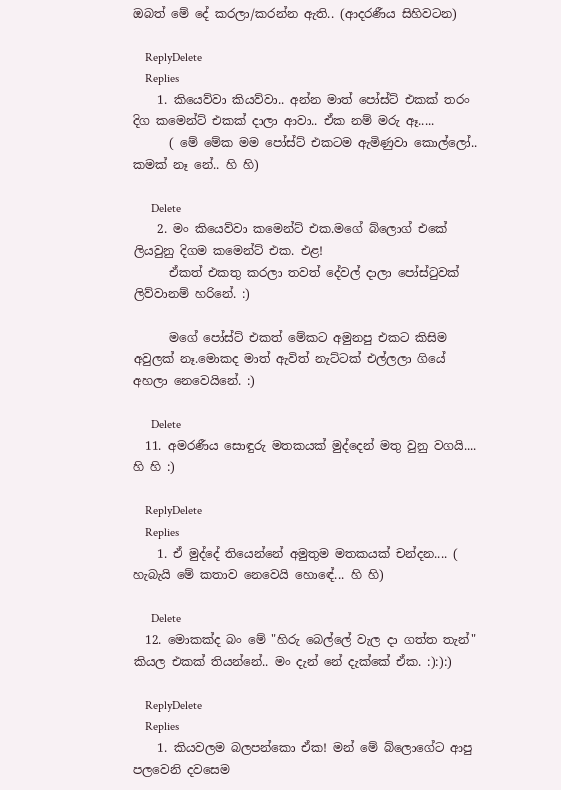ඔබත් මේ දේ කරලා/කරන්න ඇති.. (ආදරණීය සිහිවටන)

    ReplyDelete
    Replies
    1. කියෙව්වා කියව්වා.. අන්න මාත් පෝස්ට් එකක් තරං දිග කමෙන්ට් එකක් දාලා ආවා.. ඒක නම් මරු ඈ.....
      ( මේ මේක මම පෝස්ට් එකටම ඇමිණුවා කොල්ලෝ.. කමක් නෑ නේ.. හි හි)

      Delete
    2. මං කියෙව්වා කමෙන්ට් එක.මගේ බ්ලොග් එකේ ලියවුනු දිගම කමෙන්ට් එක. එළ!
      ඒකත් එකතු කරලා තවත් දේවල් දාලා පෝස්ටුවක් ලිව්වානම් හරිනේ. :)

      මගේ පෝස්ට් එකත් මේකට අමුනපු එකට කිසිම අවුලක් නෑ.මොකද මාත් ඇවිත් නැට්ටක් එල්ලලා ගියේ අහලා නෙවෙයිනේ. :)

      Delete
  11. අමරණීය සොඳුරු මතකයක් මුද්දෙන් මතු වුනු වගයි.... හි හි :)

    ReplyDelete
    Replies
    1. ඒ මුද්දේ තියෙන්නේ අමුතුම මතකයක් චන්දන.... ( හැබැයි මේ කතාව නෙවෙයි හොඳේ... හි හි)

      Delete
  12. මොකක්ද බං මේ "හිරු බෙල්ලේ වැල දා ගත්ත තැන්" කියල එකක් තියන්නේ.. මං දැන් නේ දැක්කේ ඒක. :):):)

    ReplyDelete
    Replies
    1. කියවලම බලපන්කො ඒක! මන් මේ බ්ලොගේට ආපු පලවෙනි දවසෙම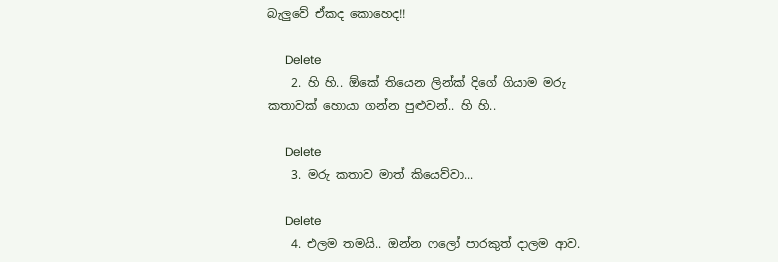බැලුවේ ඒකද කොහෙද!!

      Delete
    2. හි හි.. ඕකේ තියෙන ලින්ක් දිගේ ගියාම මරු කතාවක් හොයා ගන්න පුළුවන්.. හි හි..

      Delete
    3. මරු කතාව මාත් කියෙව්වා...

      Delete
    4. එලම තමයි.. ඔන්න ෆලෝ පාරකුත් දාලම ආව.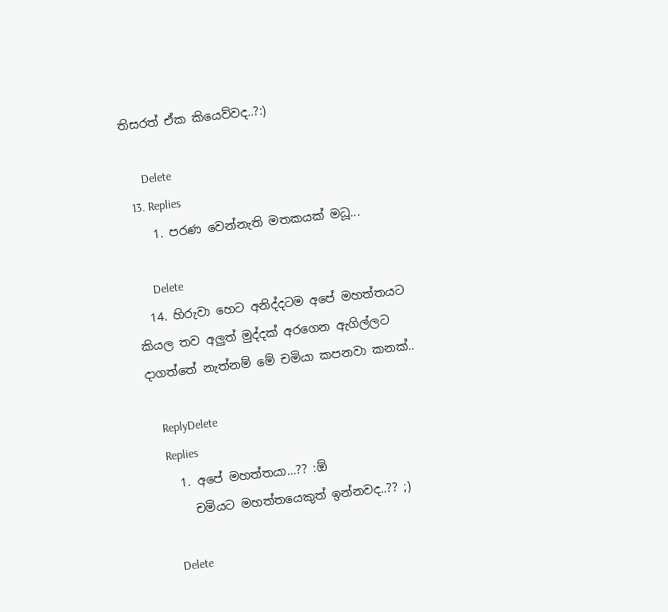තිසරත් ඒක කියෙව්වද..?:)

      Delete
  13. Replies
    1. පරණ වෙන්නැති මතකයක් මධූ...

      Delete
  14. හිරුවා හෙට අනිද්දටම අපේ මහත්තයට කියල තව අලුත් මුද්දක් අරගෙන ඇගිල්ලට දාගත්තේ නැත්නම් මේ චමියා කපනවා කනක්..

    ReplyDelete
    Replies
    1. අපේ මහත්තයා...?? :ඕ
      චමියට මහත්තයෙකුත් ඉන්නවද..?? ;)

      Delete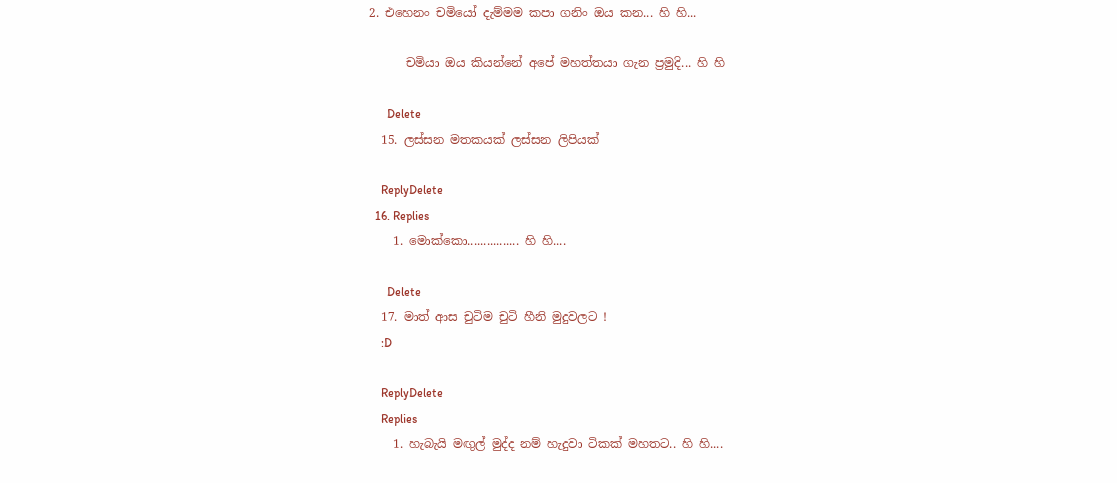2. එහෙනං චමියෝ දැම්මම කපා ගනිං ඔය කන... හි හි...

      චමියා ඔය කියන්නේ අපේ මහත්තයා ගැන ප්‍රමුදි... හි හි

      Delete
  15. ලස්සන මතකයක් ලස්සන ලිපියක්

    ReplyDelete
  16. Replies
    1. මොක්කො................ හි හි....

      Delete
  17. මාත් ආස චුටිම චුටි හීනි මුදුවලට !
    :D

    ReplyDelete
    Replies
    1. හැබැයි මඟුල් මුද්ද නම් හැදුවා ටිකක් මහතට.. හි හි....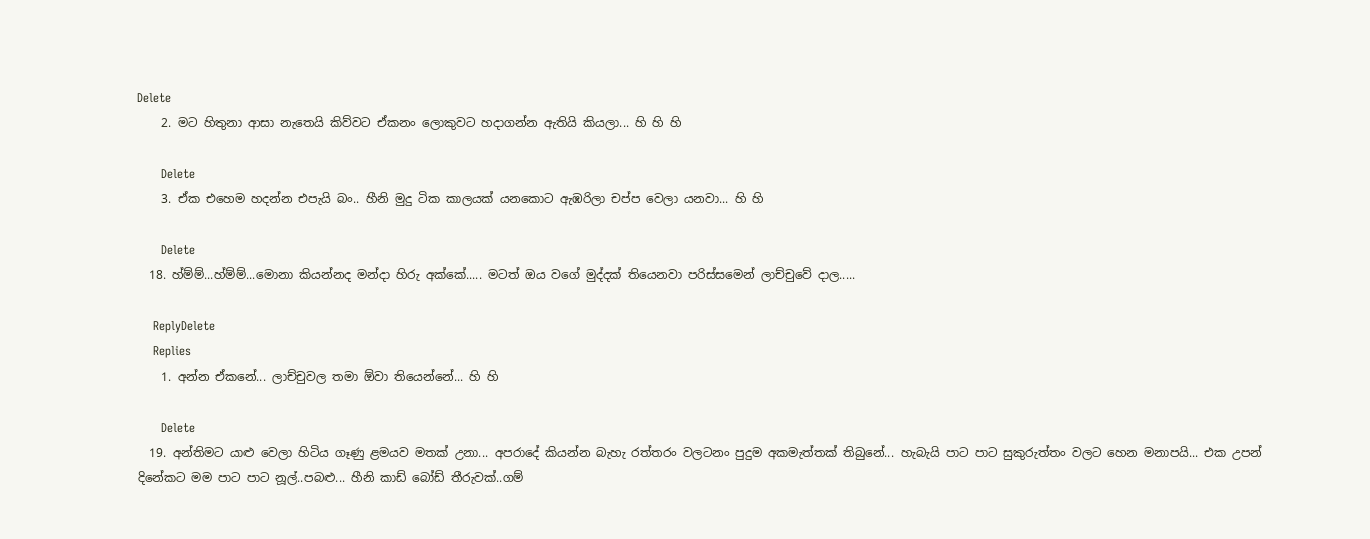Delete
    2. මට හිතුනා ආසා නැතෙයි කිව්වට ඒකනං ලොකුවට හදාගන්න ඇතියි කියලා... හි හි හි

      Delete
    3. ඒක එහෙම හදන්න එපැයි බං.. හීනි මුදු ටික කාලයක් යනකොට ඇඹරිලා චප්ප වෙලා යනවා... හි හි

      Delete
  18. හ්ම්ම්...හ්ම්ම්...මොනා කියන්නද මන්දා හිරු අක්කේ..... මටත් ඔය වගේ මුද්දක් තියෙනවා පරිස්සමෙන් ලාච්චුවේ දාල.....

    ReplyDelete
    Replies
    1. අන්න ඒකනේ... ලාච්චුවල තමා ඕවා තියෙන්නේ... හි හි

      Delete
  19. අන්තිමට යාළු වෙලා හිටිය ගෑණු ළමයව මතක් උනා... අපරාදේ කියන්න බැහැ රත්තරං වලටනං පුදුම අකමැත්තක් තිබුනේ... හැබැයි පාට පාට සුකුරුත්තං වලට හෙන මනාපයි... එක උපන් දිනේකට මම පාට පාට නූල්..පබළු... හීනි කාඩ් බෝඩ් තීරුවක්..ගම්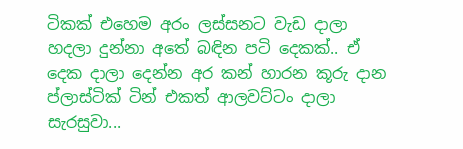ටිකක් එහෙම අරං ලස්සනට වැඩ දාලා හදලා දුන්නා අතේ බඳින පටි දෙකක්.. ඒ දෙක දාලා දෙන්න අර කන් හාරන කූරු දාන ප්ලාස්ටික් ටින් එකත් ආලවට්ටං දාලා සැරසුවා...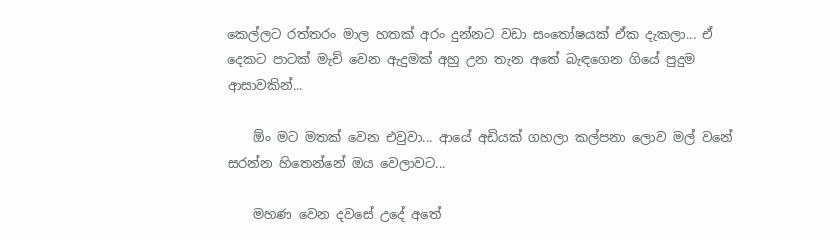කෙල්ලට රත්තරං මාල හතක් අරං දුන්නට වඩා සංතෝෂයක් ඒක දැකලා... ඒ දෙකට පාටක් මැච් වෙන ඇදුමක් අහු උන තැන අතේ බැඳගෙන ගියේ පුදුම ආසාවකින්...

    ඕං මට මතක් වෙන එවුවා... ආයේ අඩියක් ගහලා කල්පනා ලොව මල් වනේ සරන්න හිතෙන්නේ ඔය වෙලාවට...

    මහණ වෙන දවසේ උදේ අතේ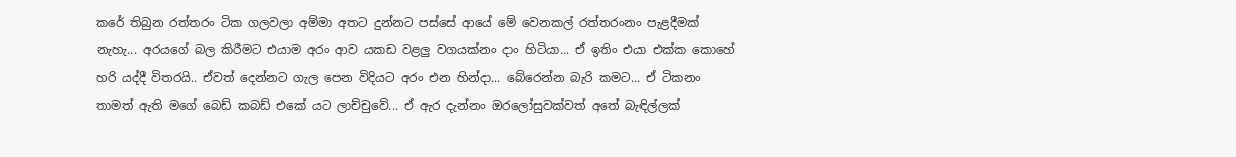කරේ තිබුන රත්තරං ටික ගලවලා අම්මා අතට දුන්නට පස්සේ ආයේ මේ වෙනකල් රත්තරංනං පැළදීමක් නැහැ... අරයගේ බල කිරීමට එයාම අරං ආව යකඩ වළලු වගයක්නං දාං හිටියා... ඒ ඉතිං එයා එක්ක කොහේ හරි යද්දී විතරයි.. ඒවත් දෙන්නට ගැල පෙන විදියට අරං එන හින්දා... බේරෙන්න බැරි කමට... ඒ ටිකනං තාමත් ඇති මගේ බෙඩ් කබඩ් එකේ යට ලාච්චුවේ... ඒ ඇර දැන්නං ඔරලෝසුවක්වත් අතේ බැඳිල්ලක්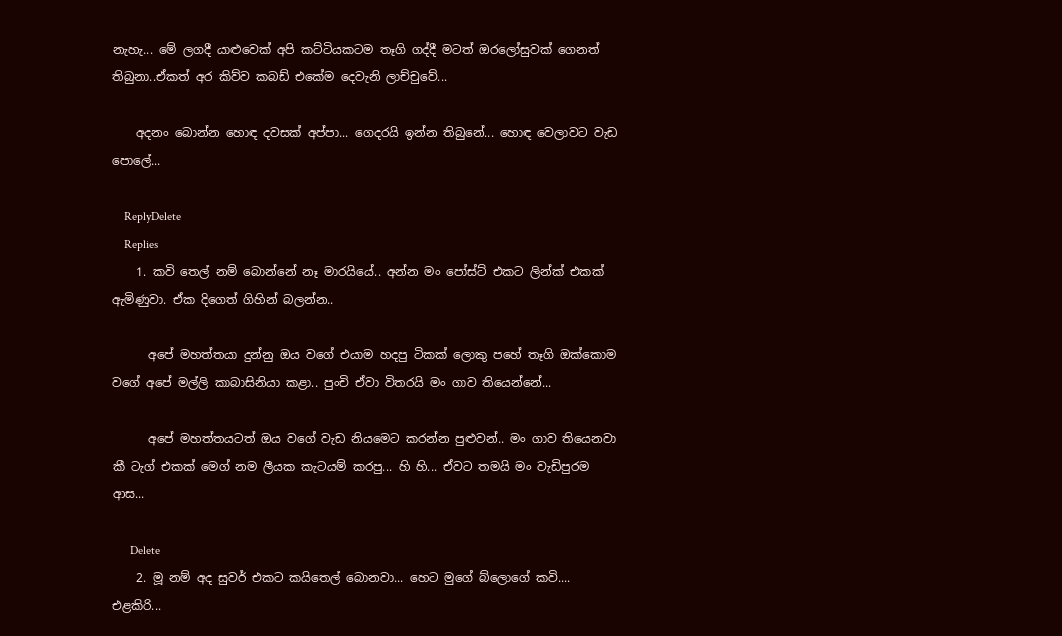නැහැ... මේ ලගදී යාළුවෙක් අපි කට්ටියකටම තෑගි ගද්දී මටත් ඔරලෝසුවක් ගෙනත් තිබුනා..ඒකත් අර කිව්ව කබඩ් එකේම දෙවැනි ලාච්චුවේ...

    අදනං බොන්න හොඳ දවසක් අප්පා... ගෙදරයි ඉන්න තිබුනේ... හොඳ වෙලාවට වැඩ පොලේ...

    ReplyDelete
    Replies
    1. කවි තෙල් නම් බොන්නේ නෑ මාරයියේ.. අන්න මං පෝස්ට් එකට ලින්ක් එකක් ඇමිණුවා. ඒක දිගෙත් ගිහින් බලන්න..

      අපේ මහත්තයා දුන්නු ඔය වගේ එයාම හදපු ටිකක් ලොකු පහේ තෑගි ඔක්කොම වගේ අපේ මල්ලි කාබාසිනියා කළා.. පුංචි ඒවා විතරයි මං ගාව තියෙන්නේ...

      අපේ මහත්තයටත් ඔය වගේ වැඩ නියමෙට කරන්න පුළුවන්.. මං ගාව තියෙනවා කී ටැග් එකක් ම‌ෙග් නම ලීයක කැටයම් කරපු... හි හි... ඒවට තමයි මං වැඩිපුරම ආස...

      Delete
    2. මූ නම් අද සුවර් එකට කයිතෙල් බොනවා... හෙට මුගේ බ්ලොගේ කවි.... එළකිරි...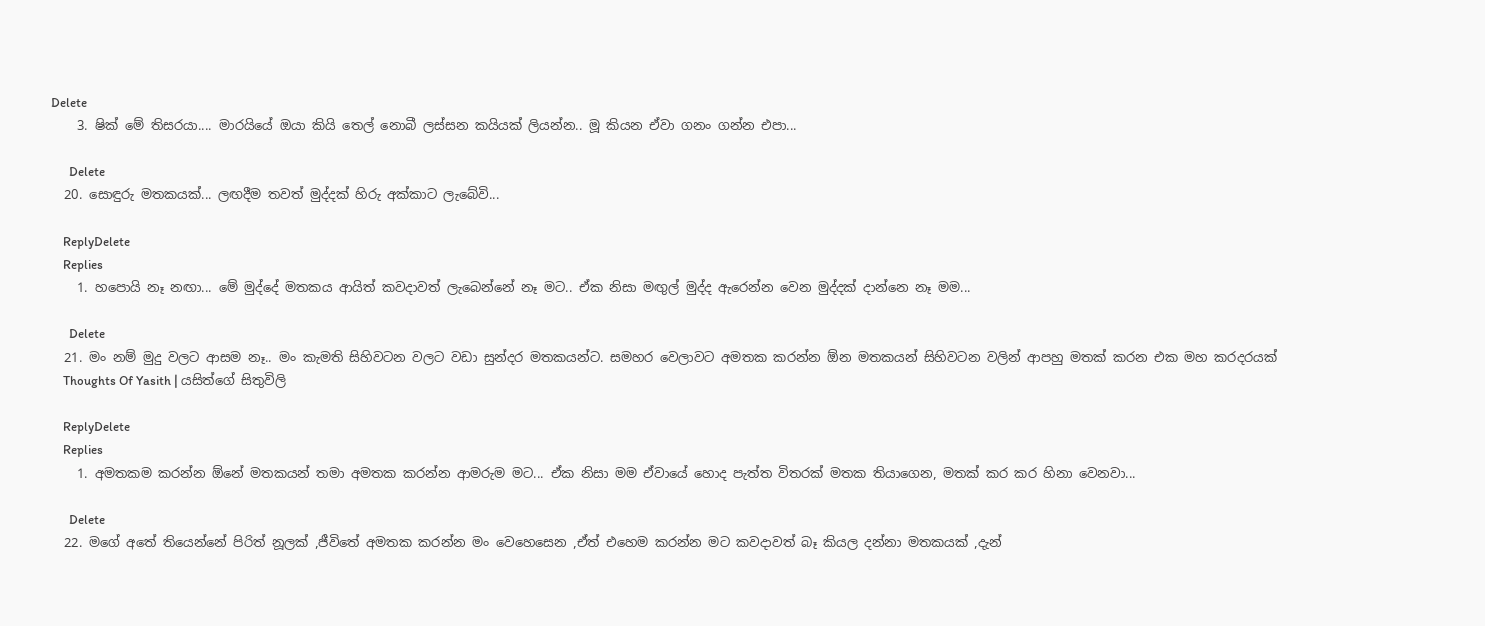Delete
    3. ෂික් මේ තිසරයා.... මාරයියේ ඔයා කියි තෙල් නොබී ලස්සන කයියක් ලියන්න.. මූ කියන ඒවා ගනං ගන්න එපා...

      Delete
  20. සොඳුරු මතකයක්... ලඟදීම තවත් මුද්දක් හිරු අක්කාට ලැබේවි...

    ReplyDelete
    Replies
    1. හපොයි නෑ නඟා... මේ මුද්දේ මතකය ආයිත් කවදාවත් ලැබෙන්නේ නෑ මට.. ඒක නිසා මඟුල් මුද්ද ඇරෙන්න වෙන මුද්දක් දාන්නෙ නෑ මම...

      Delete
  21. මං නම් මුදු වලට ආසම නෑ.. මං කැමති සිහිවටන වලට වඩා සුන්දර මතකයන්ට. සමහර වෙලාවට අමතක කරන්න ඕන මතකයන් සිහිවටන වලින් ආපහු මතක් කරන එක මහ කරදරයක්
    Thoughts Of Yasith | යසිත්ගේ සිතුවිලි

    ReplyDelete
    Replies
    1. අමතකම කරන්න ඕනේ මතකයන් තමා අමතක කරන්න ආමරුම මට... ඒක නිසා මම ඒවායේ හොද පැත්ත විතරක් මතක තියාගෙන, මතක් කර කර හිනා වෙනවා...

      Delete
  22. මගේ අතේ තියෙන්නේ පිරිත් නූලක් ,ජීවිතේ අමතක කරන්න මං වෙහෙසෙන ,ඒත් එහෙම කරන්න මට කවදාවත් බෑ කියල දන්නා මතකයක් ,දැන්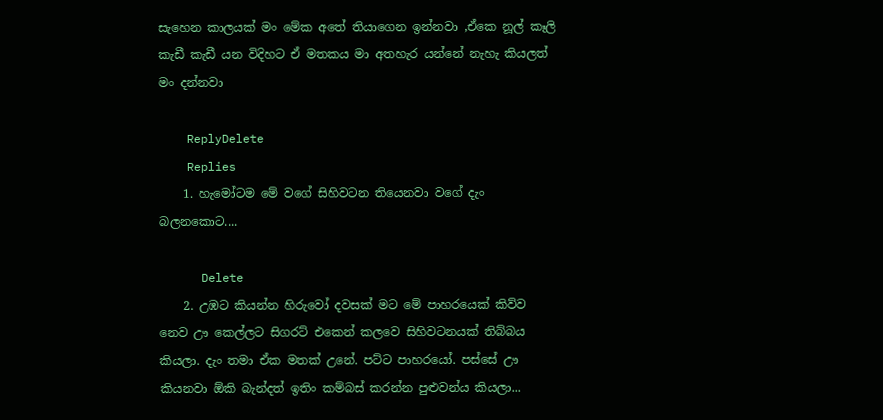සැහෙන කාලයක් මං මේක අතේ තියාගෙන ඉන්නවා ,ඒකෙ නූල් කෑලි කැඩී කැඩී යන විදිහට ඒ මතකය මා අතහැර යන්නේ නැහැ කියලත් මං දන්නවා

    ReplyDelete
    Replies
    1. හැමෝටම මේ වගේ සිහිවටන තියෙනවා වගේ දැං බලනකොට....

      Delete
    2. උඹට කියන්න හිරුවෝ දවසක් මට මේ පාහරයෙක් කිව්ව නෙව ඌ කෙල්ලට සිගරට් එකෙන් කලවෙ සිහිවටනයක් තිබ්බය කියලා. දැං තමා ඒක මතක් උනේ. පට්ට පාහරයෝ. පස්සේ ඌ කියනවා ඕකි බැන්දත් ඉතිං කම්බස් කරන්න පුළුවන්ය කියලා...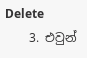Delete
    3. එවුන්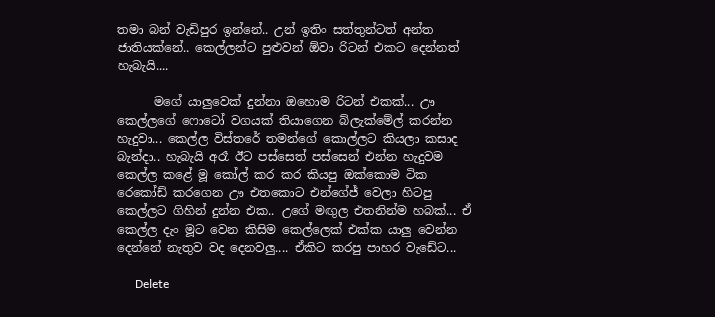තමා බන් වැඩිපුර ඉන්නේ.. උන් ඉතිං සත්තුන්ටත් අන්ත ජාතියක්නේ.. කෙල්ලන්ට පුළුවන් ඕවා රිටන් එකට දෙන්නත් හැබැයි....

      මගේ යාලුවෙක් දුන්නා ඔහොම රිටන් එකක්... ඌ කෙල්ලගේ ෆොටෝ වගයක් තියාගෙන බ්ලැක්මේල් කරන්න හැදුවා... කෙල්ල විස්තරේ තමන්ගේ කොල්ලට කියලා කසාද බැන්දා.. හැබැයි අරෑ ඊට පස්සෙත් පස්සෙන් එන්න හැදුවම කෙල්ල කළේ මූ කෝල් කර කර කියපු ඔක්කොම ටික රෙකෝඩ් කරගෙන ඌ එතකොට එන්ගේජ් වෙලා හිටපු කෙල්ලට ගිහින් දුන්න එක.. උගේ මඟුල එතනින්ම හබක්... ඒ කෙල්ල දැං මූට වෙන කිසිම කෙල්ලෙක් එක්ක යාලු වෙන්න දෙන්නේ නැතුව වද දෙනවලු.... ඒකිට කරපු ‌පාහර වැඩේට...

      Delete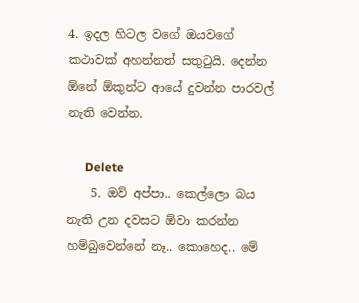4. ඉදල හිටල වගේ ඔයවගේ කථාවක් අහන්නත් සතුටුයි. දෙන්න ඕනේ ඕකුන්ට ආයේ දුවන්න පාරවල් නැති වෙන්න.

      Delete
    5. ඔව් අප්පා.. කෙල්ලො බය නැති උන දවසට ඕවා කරන්න හම්බුවෙන්නේ නෑ.. කොහෙද.. මේ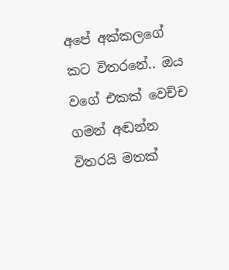අපේ අක්කලගේ කට විතරනේ.. ඔය වගේ එකක් වෙච්ච ගමන් අඬන්න විතරයි මතක්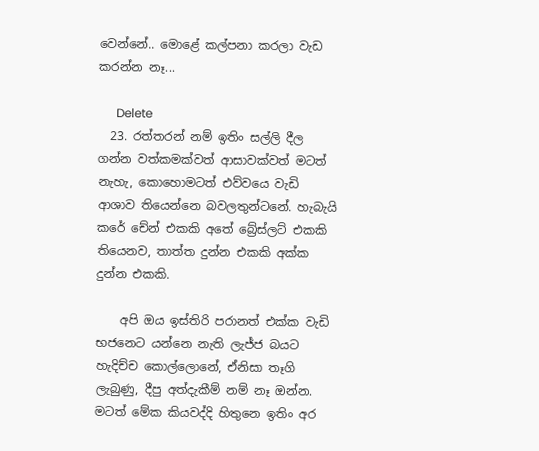වෙන්නේ.. මොළේ කල්පනා කරලා වැඩ කරන්න නෑ...

      Delete
  23. රත්තරන් නම් ඉතිං සල්ලි දීල ගන්න වත්කමක්වත් ආසාවක්වත් මටත් නැහැ, කොහොමටත් එව්වයෙ වැඩි ආශාව තියෙන්නෙ බවලතුන්ටනේ. හැබැයි කරේ චේන් එකකි අතේ බ්‍රේස්ලට් එකකි තියෙනව, තාත්ත දුන්න එකකි අක්ක දුන්න එකකි.

    අපි ඔය ඉස්තිරි පරානත් එක්ක වැඩි භජනෙට යන්නෙ නැති ලැජ්ජ බයට හැදිච්ච කොල්ලොනේ, ඒනිසා තෑගි ලැබුණු, දීපු අත්දැකීම් නම් නෑ ඔන්න. මටත් මේක කියවද්දි හිතුනෙ ඉතිං අර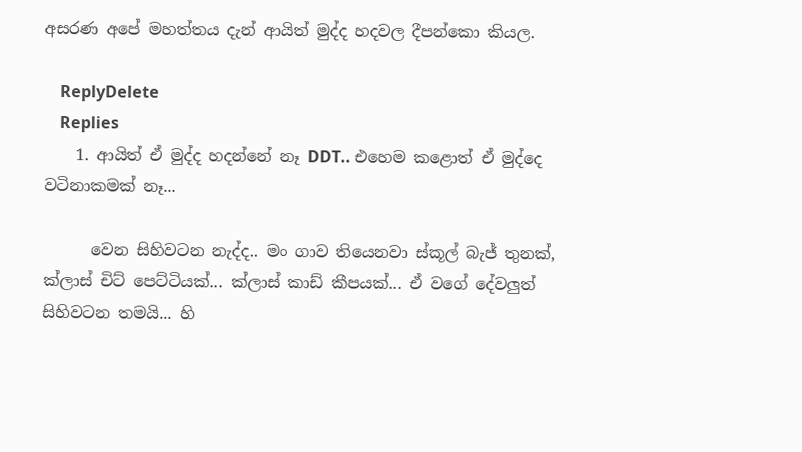අසරණ අපේ මහත්තය දැන් ආයිත් මුද්ද හදවල දීපන්කො කියල.

    ReplyDelete
    Replies
    1. ආයිත් ඒ මුද්ද හදන්නේ නෑ DDT.. එහෙම කළොත් ඒ මුද්දෙ වටිනාකමක් නෑ...

      වෙන සිහිවටන නැද්ද.. මං ගාව තියෙනවා ස්කූල් බැජ් තුනක්, ක්ලාස් චිට් පෙට්ටියක්... ක්ලාස් කාඩ් කීපයක්... ඒ වගේ දේවලුත් සිහිවටන තමයි... හි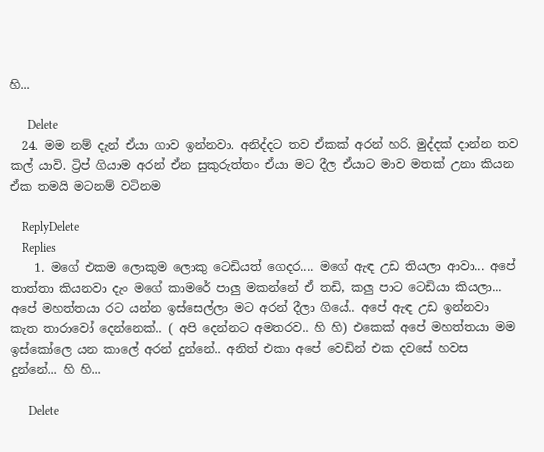හි...

      Delete
  24. මම නම් දැන් ඒයා ගාව ඉන්නවා. අනිද්දට තව ඒකක් අරන් හරි. මුද්දක් දාන්න තව කල් යාවි. ට්‍රිප් ගියාම අරන් ඒන සුකුරුත්තං ඒයා මට දීල ඒයාට මාව මතක් උනා කියන ඒක තමයි මටනම් වටිනම

    ReplyDelete
    Replies
    1. මගේ එකම ලොකුම ලොකු ටෙඩියත් ගෙදර.... මගේ ඇඳ උඩ තියලා ආවා... අපේ තාත්තා කියනවා දැං මගේ කාමරේ පාලු මකන්නේ ඒ තඩි, කලු පාට ටෙඩියා කියලා... අපේ මහත්තයා රට යන්න ඉස්සෙල්ලා මට අරන් දීලා ගියේ.. අපේ ඇඳ උඩ ඉන්නවා කැත තාරාවෝ දෙන්නෙක්.. ( අපි දෙන්නට අමතරව.. හි හි) එකෙක් අපේ මහත්තයා මම ඉස්කෝලෙ යන කාලේ අරන් දුන්නේ.. අනිත් එකා අපේ වෙඩින් එක දවසේ හවස දුන්නේ... හි හි...

      Delete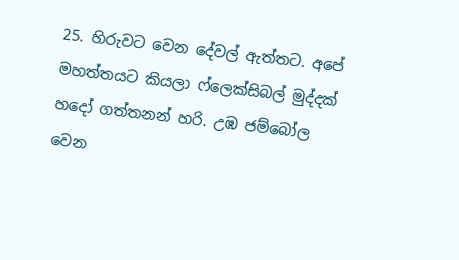25. හිරුවට වෙන දේවල් ඇත්තට. අපේ මහත්තයට කියලා ෆ්ලෙක්සිබල් මුද්දක් හදෝ ගත්තනන් හරි. උඹ ජම්බෝල වෙන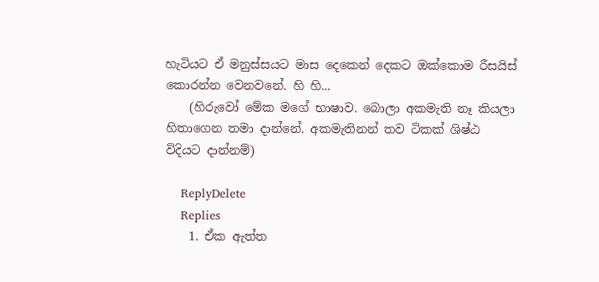හැටියට ඒ මනුස්සයට මාස දෙකෙන් දෙකට ඔක්කොම රීසයිස් කොරන්න වෙනවනේ. හි හි...
    (හිරුවෝ මේක මගේ භාෂාව. බොලා අකමැති නෑ කියලා හිතාගෙන තමා දාන්නේ. අකමැතිනන් තව ටිකක් ශිෂ්ඨ විදියට දාන්නම්)

    ReplyDelete
    Replies
    1. ඒක ඇත්ත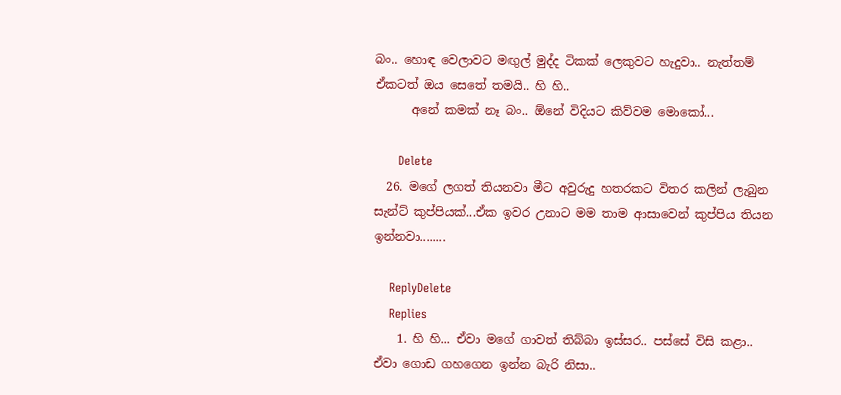බං.. හොඳ වෙලාවට මඟුල් මුද්ද ටිකක් ලෙකුවට හැදුවා.. නැත්තම් ඒකටත් ඔය සෙතේ තමයි.. හි හි..
      අනේ කමක් නෑ බං.. ඕනේ විදියට කිව්වම මොකෝ...

      Delete
  26. මගේ ලගත් තියනවා මීට අවුරුදු හතරකට විතර කලින් ලැබුන සැන්ට් කුප්පියක්...ඒක ඉවර උනාට මම තාම ආසාවෙන් කුප්පිය තියන ඉන්නවා........

    ReplyDelete
    Replies
    1. හි හි... ඒවා මගේ ගාවත් තිබ්බා ඉස්සර.. පස්සේ විසි කළා.. ඒවා ගොඩ ගහගෙන ඉන්න බැරි නිසා..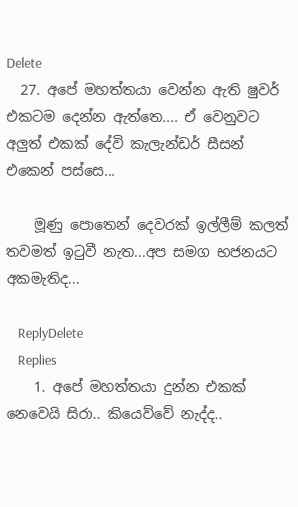Delete
  27. අපේ මහත්තයා වෙන්න ඇති ෂුවර් එකටම දෙන්න ඇත්තෙ.... ඒ වෙනුවට අලුත් එකක් දේවි කැලැන්ඩර් සීසන් එකෙන් පස්සෙ...

    මූණු පොතෙන් දෙවරක් ඉල්ලීම් කලත් තවමත් ඉටුවී නැත...අප සමග භජනයට අකමැතිද...

    ReplyDelete
    Replies
    1. අපේ මහත්තයා දුන්න එකක් නෙවෙයි සිරා.. කියෙව්වේ නැද්ද..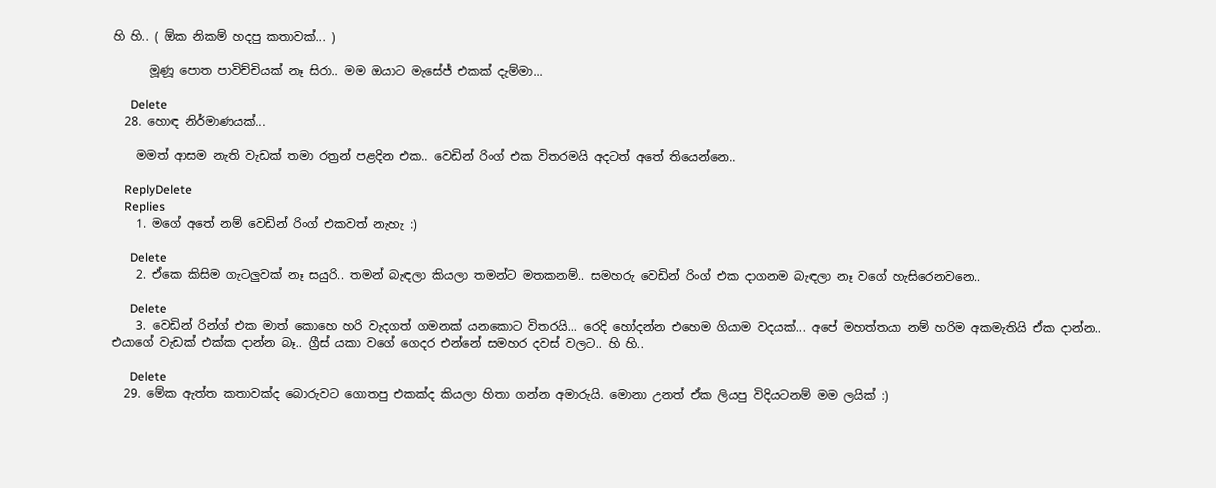හි හි.. ( ඕක නිකම් හදපු කතාවක්... )

      මූණූ පොත පාවිච්චියක් නෑ සිරා.. මම ඔයාට මැසේජ් එකක් දැම්මා...

      Delete
  28. හොඳ නිර්මාණයක්...

    මමත් ආසම නැති වැඩක් තමා රත්‍රන් පළදින එක.. වෙඩින් රිංග් එක විතරමයි අදටත් අතේ තියෙන්නෙ..

    ReplyDelete
    Replies
    1. මගේ අතේ නම් වෙඩින් රිංග් එකවත් නැහැ :)

      Delete
    2. ඒකෙ කිසිම ගැටලුවක් නෑ සයුරි.. තමන් බැඳලා කියලා තමන්ට මතකනම්.. සමහරු වෙඩින් රිංග් එක දාගනම බැඳලා නෑ වගේ හැසිරෙනවනෙ..

      Delete
    3. වෙඩින් රින්ග් එක මාත් කොහෙ හරි වැදගත් ගමනක් යනකොට විතරයි... රෙදි හෝදන්න එහෙම ගියාම වදයක්... අපේ මහත්තයා නම් හරිම අකමැතියි ඒක දාන්න.. එයාගේ වැඩක් එක්ක දාන්න බෑ.. ග්‍රීස් යකා වගේ ගෙදර එන්නේ සමහර දවස් වලට.. හි හි..

      Delete
  29. මේක ඇත්ත කතාවක්ද බොරුවට ගොතපු එකක්ද කියලා හිතා ගන්න අමාරුයි. මොනා උනත් ඒක ලියපු විදියටනම් මම ලයික් :)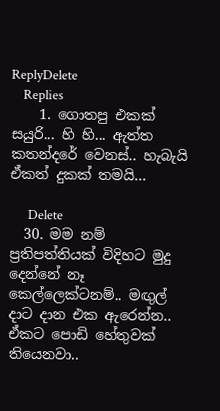ReplyDelete
    Replies
    1. ගොතපු එකක් සයුරි... හි හි... ඇත්ත කතන්දරේ වෙනස්.. හැබැයි ඒකත් දුකක් තමයි...

      Delete
  30. මම නම් ප්‍රතිපත්තියක් විදිහට මුදු දෙන්නේ නෑ කෙල්ලෙක්ටනම්.. මඟුල් දාට දාන එක ඇරෙන්න.. ඒකට පොඩි හේතුවක් තියෙනවා..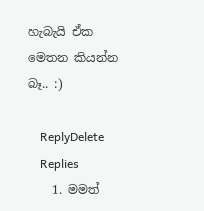හැබැයි ඒක මෙතන කියන්න බෑ.. :)

    ReplyDelete
    Replies
    1. මමත්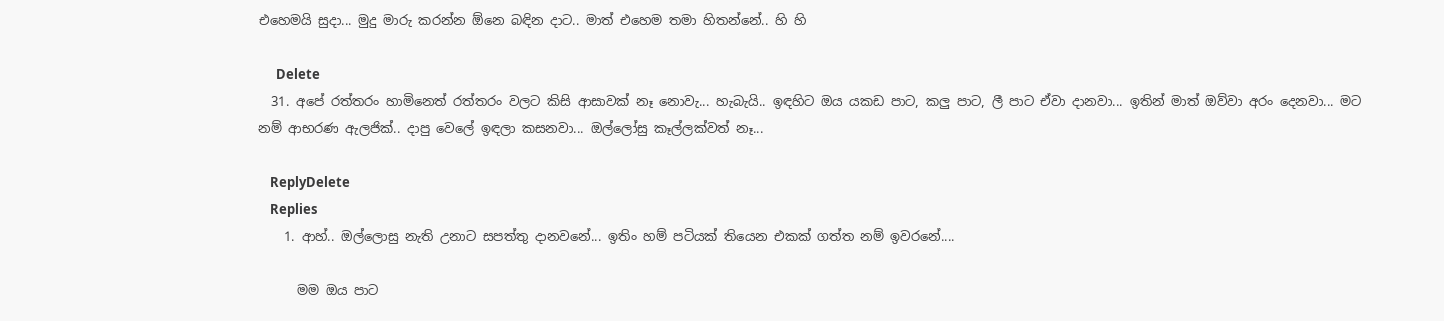එහෙමයි සුදා... මුදු මාරු කරන්න ඕනෙ බඳින දාට.. මාත් එහෙම තමා හිතන්නේ.. හි හි

      Delete
  31. අපේ රත්තරං හාමිනෙත් රත්තරං වලට කිසි ආසාවක් නෑ නොවැ... හැබැයි.. ඉඳහිට ඔය යකඩ පාට, කලු පාට, ලී පාට ඒවා දානවා... ඉතින් මාත් ඔව්වා අරං දෙනවා... මට නම් ආභරණ ඇලජික්.. දාපු වෙලේ ඉඳලා කසනවා... ඔල්ලෝසු කෑල්ලක්වත් නෑ...

    ReplyDelete
    Replies
    1. ආහ්.. ඔල්ලොසු නැති උනාට සපත්තු දානවනේ... ඉතිං හම් පටියක් තියෙන එකක් ගත්ත නම් ඉවරනේ....

      මම ඔය පාට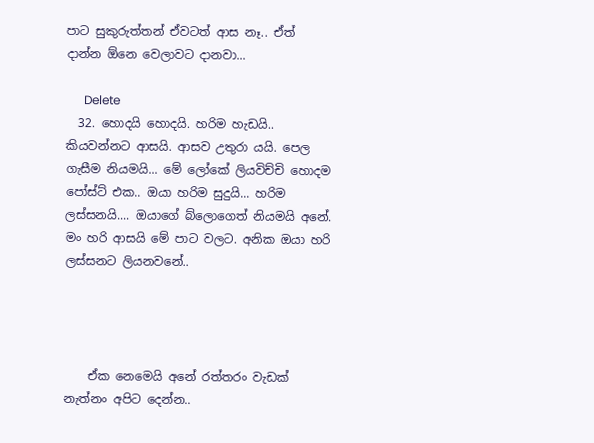පාට සුකුරුත්තන් ඒවටත් ආස නෑ.. ඒත් දාන්න ඕනෙ වෙලාවට දානවා...

      Delete
  32. හොදයි හොදයි. හරිම හැඩයි.. කියවන්නට ආසයි. ආසව උතුරා යයි. පෙල ගැසීම නියමයි... මේ ලෝකේ ලියවිච්චි හොදම පෝස්ට් එක.. ඔයා හරිම සුදුයි... හරිම ලස්සනයි.... ඔයාගේ බ්ලොගෙත් නියමයි අනේ. මං හරි ආසයි මේ පාට වලට. අනික ඔයා හරි ලස්සනට ලියනවනේ..




    ඒක නෙමෙයි අනේ රත්තරං වැඩක් නැත්නං අපිට දෙන්න..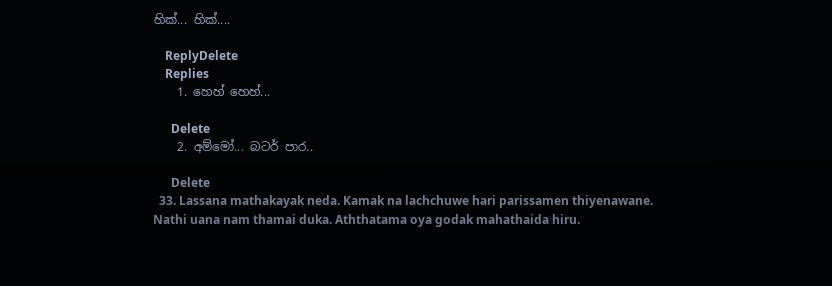හික්... හික්....

    ReplyDelete
    Replies
    1. හෙහ් හෙහ්...

      Delete
    2. අම්මෝ... බටර් පාර..

      Delete
  33. Lassana mathakayak neda. Kamak na lachchuwe hari parissamen thiyenawane. Nathi uana nam thamai duka. Aththatama oya godak mahathaida hiru.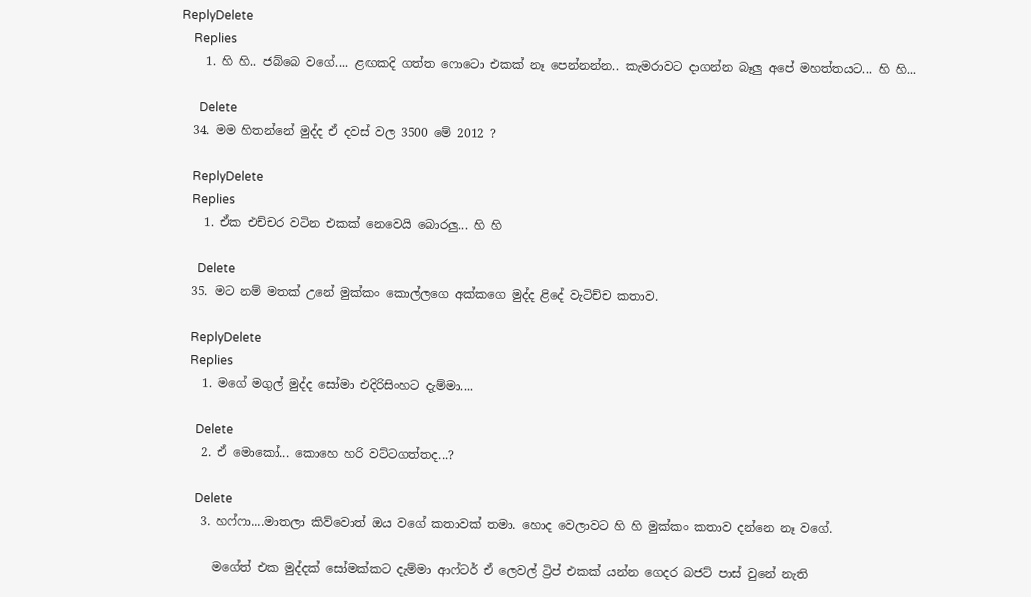ReplyDelete
    Replies
    1. හි හි.. ජබ්බෙ වගේ.... ළඟකදි ගත්ත ෆොටො එකක් නෑ පෙන්නන්න.. කැමරාවට දාගන්න බෑලු අපේ මහත්තයට... හි හි...

      Delete
  34. මම හිතන්නේ මුද්ද ඒ දවස් වල 3500 මේ 2012 ?

    ReplyDelete
    Replies
    1. ඒක එච්චර වටින එකක් නෙවෙයි බොරලු... හි හි

      Delete
  35. මට නම් මතක් උනේ මුක්කං කොල්ලගෙ අක්කගෙ මුද්ද ළිදේ වැටිච්ච කතාව.

    ReplyDelete
    Replies
    1. මගේ මගුල් මුද්ද සෝමා එදිරිසිංහට දැම්මා....

      Delete
    2. ඒ මොකෝ... කොහෙ හරි වට්ටගත්තද...?

      Delete
    3. හෆ්ෆා....මාතලා කිව්වොත් ඔය වගේ කතාවක් තමා. හොද වෙලාවට හි හි මුක්කං කතාව දන්නෙ නෑ වගේ.

      මගේත් එක මුද්දක් සෝමක්කට දැම්මා ආෆ්ටර් ඒ ලෙවල් ට්‍රිප් එකක් යන්න ගෙදර බජට් පාස් වුනේ නැති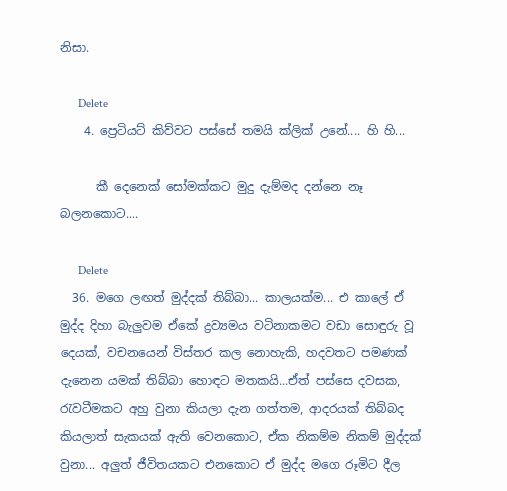නිසා.

      Delete
    4. ප්‍රෙටියට් කිව්වට පස්සේ තමයි ක්ලික් උනේ.... හි හි...

      කී දෙනෙක් සෝමක්කට මුදු දැම්මද දන්නෙ නෑ බලනකොට....

      Delete
  36. මගෙ ලඟත් මුද්දක් තිබ්බා... කාලයක්ම... එ කාලේ ඒ මුද්ද දිහා බැලුවම ඒකේ ද්‍රව්‍යමය වටිනාකමට වඩා සොඳුරු වූ දෙයක්, වචනයෙන් විස්තර කල නොහැකි, හදවතට පමණක් දැනෙන යමක් තිබ්බා හොඳට මතකයි...ඒත් පස්සෙ දවසක, රැවටීමකට අහු වුනා කියලා දැන ගත්තම, ආදරයක් තිබ්බද කියලාත් සැකයක් ඇති වෙනකොට, ඒක නිකම්ම නිකම් මුද්දක් වුනා... අලුත් ජීවිතයකට එනකොට ඒ මුද්ද මගෙ රූමිට දීල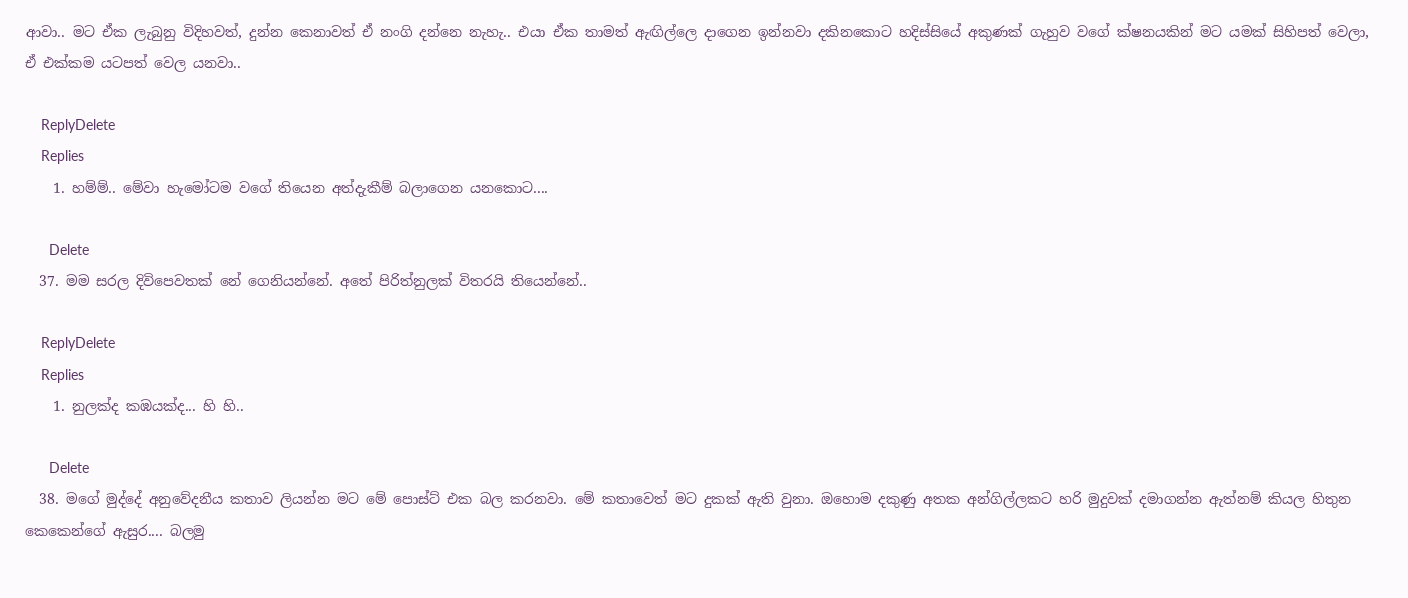ආවා.. මට ඒක ලැබුනු විදිහවත්, දුන්න කෙනාවත් ඒ නංගි දන්නෙ නැහැ.. එයා ඒක තාමත් ඇඟිල්ලෙ දාගෙන ඉන්නවා දකිනකොට හදිස්සියේ අකුණක් ගැහුව වගේ ක්ෂනයකින් මට යමක් සිහිපත් වෙලා, ඒ එක්කම යටපත් වෙල යනවා..

    ReplyDelete
    Replies
    1. හම්ම්.. මේවා හැමෝටම වගේ තියෙන අත්දැකීම් බලාගෙන යනකොට....

      Delete
  37. මම සරල දිවිපෙවතක් නේ ගෙනියන්නේ. අතේ පිරිත්නුලක් විතරයි තියෙන්නේ..

    ReplyDelete
    Replies
    1. නුලක්ද කඹයක්ද... හි හි..

      Delete
  38. මගේ මුද්දේ අනුවේදනීය කතාව ලියන්න මට මේ පොස්ට් එක බල කරනවා. මේ කතාවෙත් මට දුකක් ඇති වුනා. ඔහොම දකුණු අතක අන්ගිල්ලකට හරි මුදුවක් දමාගන්න ඇත්නම් කියල හිතුන කෙකෙන්ගේ ඇසුර.... බලමු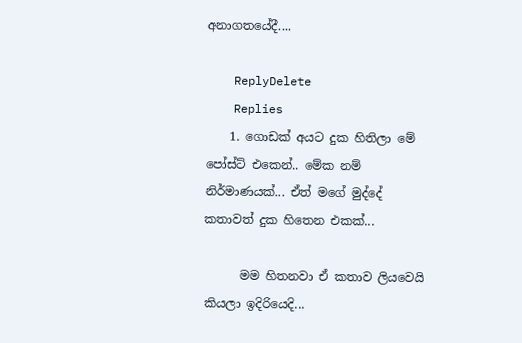අනාගතයේදී....

    ReplyDelete
    Replies
    1. ගොඩක් අයට දුක හිතිලා මේ පෝස්ට් එකෙන්.. මේක නම් නිර්මාණයක්... ඒත් මගේ මුද්දේ කතාවත් දුක හිතෙන එකක්...

      මම හිතනවා ඒ කතාව ලියවෙයි කියලා ඉදිරියෙදි...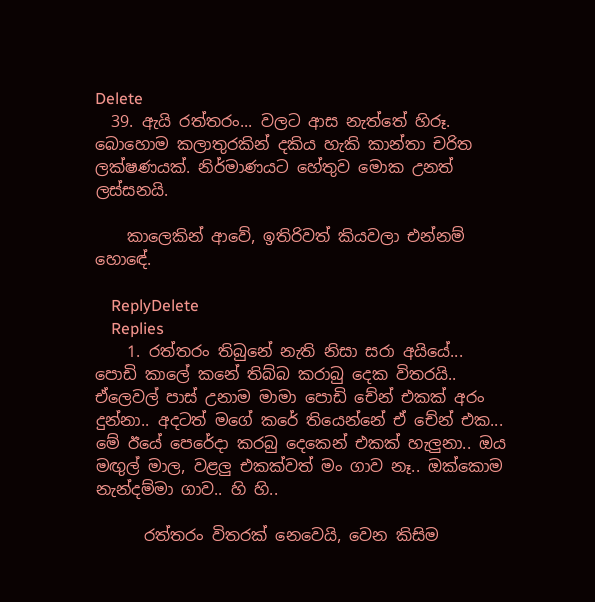Delete
  39. ඇයි රත්තරං... වලට ආස නැත්තේ හිරූ. බොහොම කලාතුරකින් දකිය හැකි කාන්තා චරිත ලක්ෂණයක්. නිර්මාණයට හේතුව මොක උනත් ලස්සනයි.

    කාලෙකින් ආවේ, ඉතිරිවත් කියවලා එන්නම් හොඳේ.

    ReplyDelete
    Replies
    1. රත්තරං තිබුනේ නැති නිසා සරා අයියේ... පොඩි කාලේ කනේ තිබ්බ කරාබු දෙක විතරයි.. ඒලෙවල් පාස් උනාම මාමා පොඩි චේන් එකක් අරං දුන්නා.. අදටත් මගේ කරේ තියෙන්නේ ඒ චේන් එක... මේ ඊයේ පෙරේදා කරබු දෙකෙන් එකක් හැලුනා.. ඔය මඟුල් මාල, වළලු එකක්වත් මං ගාව නෑ.. ඔක්කොම නැන්දම්මා ගාව.. හි හි..

      රත්තරං විතරක් නෙවෙයි, වෙන කිසිම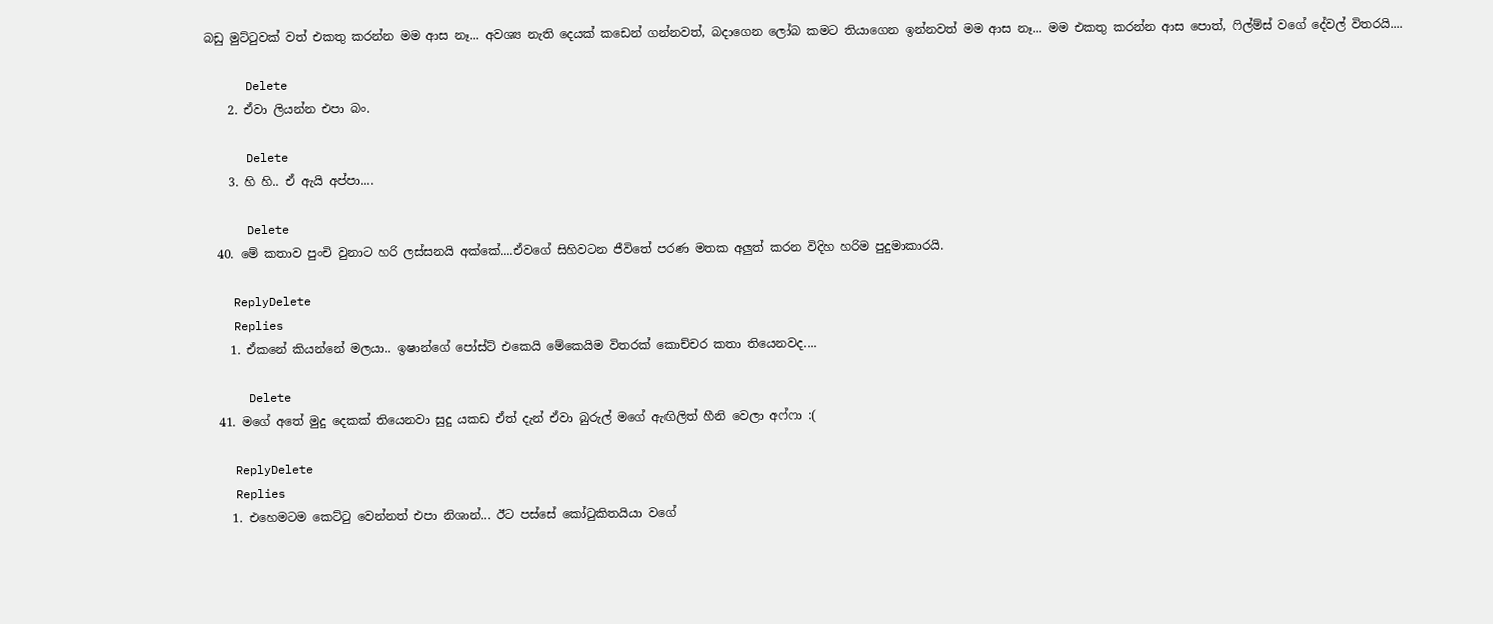බඩු මුට්ටුවක් වත් එකතු කරන්න මම ආස නෑ... අවශ්‍ය නැති දෙයක් කඩෙන් ගන්නවත්, බදාගෙන ලෝබ කමට තියාගෙන ඉන්නවත් මම ආස නෑ... මම එකතු කරන්න ආස පොත්, ෆිල්ම්ස් වගේ දේවල් විතරයි....

      Delete
    2. ඒවා ලියන්න එපා බං.

      Delete
    3. හි හි.. ඒ ඇයි අප්පා....

      Delete
  40. මේ කතාව පුංචි වුනාට හරි ලස්සනයි අක්කේ....ඒවගේ සිහිවටන ජීවිතේ පරණ මතක අලුත් කරන විදිහ හරිම පුදුමාකාරයි.

    ReplyDelete
    Replies
    1. ඒකනේ කියන්නේ මලයා.. ඉෂාන්ගේ පෝස්ට් එකෙයි මේකෙයිම විතරක් කොච්චර කතා තියෙනවද....

      Delete
  41. මගේ අතේ මුදු දෙකක් තියෙනවා සුදු යකඩ ඒත් දැන් ඒවා බුරුල් මගේ ඇඟිලිත් හීනි වෙලා අෆ්ෆා :(

    ReplyDelete
    Replies
    1. එහෙමටම කෙට්ටු වෙන්නත් එපා නිශාන්... ඊට පස්සේ කෝටුකිතයියා වගේ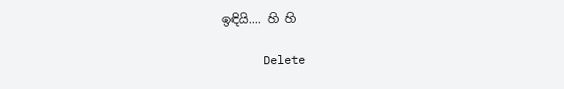ඉඳියි.... හි හි

      Delete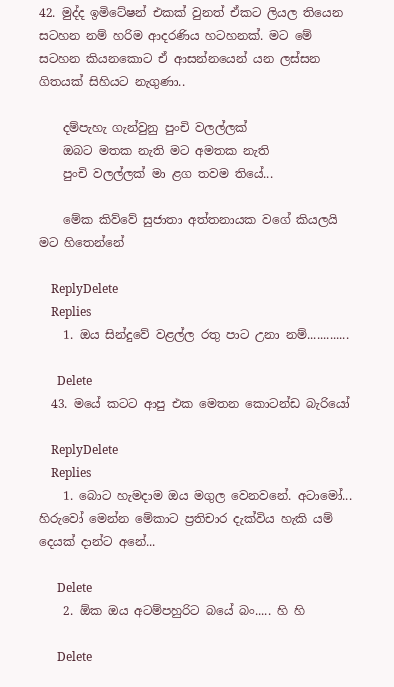42. මුද්ද ඉමිටේෂන් එකක් වුනත් ඒකට ලියල තියෙන සටහන නම් හරිම ආදරණිය හටහනක්. මට මේ සටහන කියනකොට ඒ ආසන්නයෙන් යන ලස්සන ගිතයක් සිහියට නැගුණා..

    දම්පැහැ ගැන්වුනු පුංචි වලල්ලක්
    ඔබට මතක නැති මට අමතක නැති
    පුංචි වලල්ලක් මා ළග තවම තියේ...

    මේක කිව්වේ සුජාතා අත්තනායක වගේ කියලයි මට හිතෙන්නේ

    ReplyDelete
    Replies
    1. ඔය සින්දුවේ වළල්ල රතු පාට උනා නම්.............

      Delete
  43. මයේ කටට ආපු එක මෙතන කොටන්ඩ බැරියෝ

    ReplyDelete
    Replies
    1. බොට හැමදාම ඔය මගුල වෙනවනේ. අටාමෝ... හිරුවෝ මෙන්න මේකාට ප්‍රතිචාර දැක්විය හැකි යම් දෙයක් දාන්ට අනේ...

      Delete
    2. ඕක ඔය අටම්පහුරිට බයේ බං..... හි හි

      Delete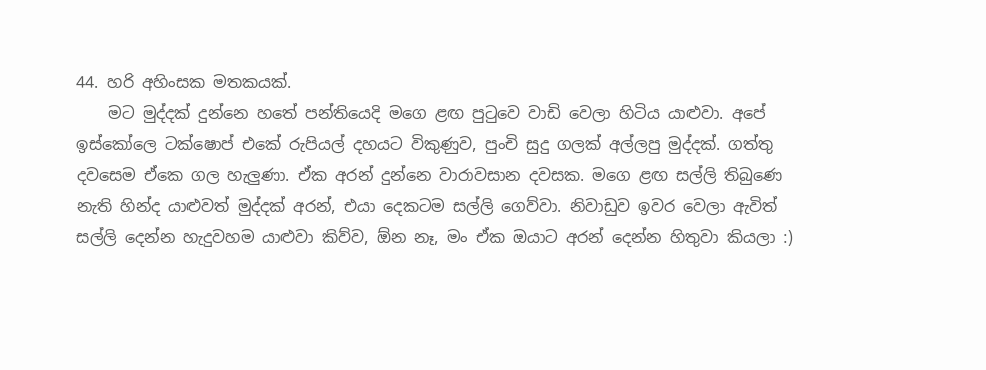44. හරි අහිංසක මතකයක්.
    මට මුද්දක් දුන්නෙ හතේ පන්තියෙදි මගෙ ළඟ පුටුවෙ වාඩි වෙලා හිටිය යාළුවා. අපේ ඉස්කෝලෙ ටක්ෂොප් එකේ රුපියල් දහයට විකුණුව, පුංචි සුදු ගලක් අල්ලපු මුද්දක්. ගත්තු දවසෙම ඒකෙ ගල හැලුණා. ඒක අරන් දුන්නෙ වාරාවසාන දවසක. මගෙ ළඟ සල්ලි තිබුණෙ නැති හින්ද යාළුවත් මුද්දක් අරන්, එයා දෙකටම සල්ලි ගෙව්වා. නිවාඩුව ඉවර වෙලා ඇවිත් සල්ලි දෙන්න හැදුවහම යාළුවා කිව්ව, ඕන නෑ, මං ඒක ඔයාට අරන් දෙන්න හිතුවා කියලා :)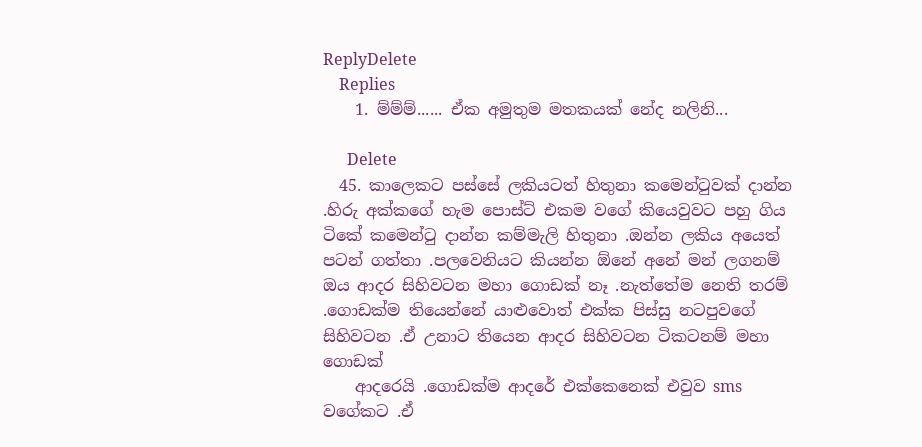ReplyDelete
    Replies
    1. ම්ම්ම්...... ඒක අමුතුම මතකයක් නේද නලිනි...

      Delete
  45. කාලෙකට පස්සේ ලකියටත් හිතුනා කමෙන්ටුවක් දාන්න .හිරු අක්කගේ හැම පොස්ට් එකම වගේ කියෙවුවට පහු ගිය ටිකේ කමෙන්ටු දාන්න කම්මැලි හිතුනා .ඔන්න ලකිය අයෙත් පටන් ගත්තා .පලවෙනියට කියන්න ඕනේ අනේ මන් ලගනම් ඔය ආදර සිහිවටන මහා ගොඩක් නෑ .නැත්තේම නෙති තරම් .ගොඩක්ම තියෙන්නේ යාළුවොත් එක්ක පිස්සු නටපුවගේ සිහිවටන .ඒ උනාට තියෙන ආදර සිහිවටන ටිකටනම් මහා ගොඩක්
    ආදරෙයි .ගොඩක්ම ආදරේ එක්කෙනෙක් එවුව sms වගේකට .ඒ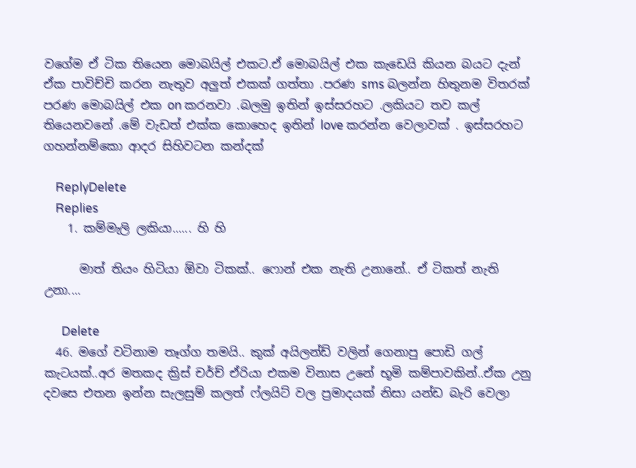වගේම ඒ ටික තියෙන මොබයිල් එකට.ඒ මොබයිල් එක කැඩෙයි කියන බයට දැන් ඒක පාවිච්චි කරන නැතුව අලුත් එකක් ගත්තා .පරණ sms බලන්න හිතුනම විතරක් පරණ මොබයිල් එක on කරනවා .බලමු ඉතින් ඉස්සරහට .ලකියට තව කල් තියෙනවනේ .මේ වැඩත් එක්ක කොහෙද ඉතින් love කරන්න වෙලාවක් . ඉස්සරහට ගහන්නම්කො ආදර සිහිවටන කන්දක්

    ReplyDelete
    Replies
    1. කම්මැලි ලකියා...... හි හි

      මාත් තියං හිටියා ඕවා ටිකක්.. ෆොන් එක නැති උනානේ.. ඒ ටිකත් නැති උනා....

      Delete
  46. මගේ වටිනාම තෑග්ග තමයි.. කුක් අයිලන්ඩ් වලින් ගෙනාපු පොඩි ගල් කැටයක්..අර මතකද ක්‍රිස් චර්ච් ඒරියා එකම විනාස උනේ භූමි කම්පාවකින්..ඒක උනු දවසෙ එතන ඉන්න සැලසුම් කලත් ෆ්ලයිට් වල ප්‍රමාදයක් නිසා යන්ඩ බැරි වෙලා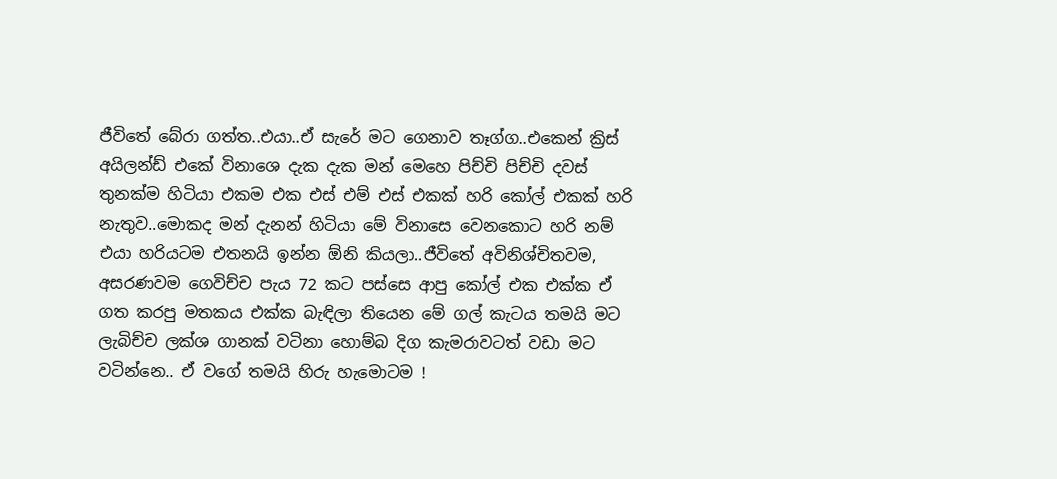ජීවිතේ බේරා ගත්ත..එයා..ඒ සැරේ මට ගෙනාව තෑග්ග..එකෙන් ක්‍රිස් අයිලන්ඩ් එකේ විනාශෙ දැක දැක මන් මෙහෙ පිච්චි පිච්චි දවස් තුනක්ම හිටියා එකම එක එස් එම් එස් එකක් හරි කෝල් එකක් හරි නැතුව..මොකද මන් දැනන් හිටියා මේ විනාසෙ වෙනකොට හරි නම් එයා හරියටම එතනයි ඉන්න ඕනි කියලා..ජීවිතේ අවිනිශ්චිතවම, අසරණවම ගෙවිච්ච පැය 72 කට පස්සෙ ආපු කෝල් එක එක්ක ඒ ගත කරපු මතකය එක්ක බැඳිලා තියෙන මේ ගල් කැටය තමයි මට ලැබිච්ච ලක්ශ ගානක් වටිනා හොම්බ දිග කැමරාවටත් වඩා මට වටින්නෙ.. ඒ වගේ තමයි හිරු හැමොටම !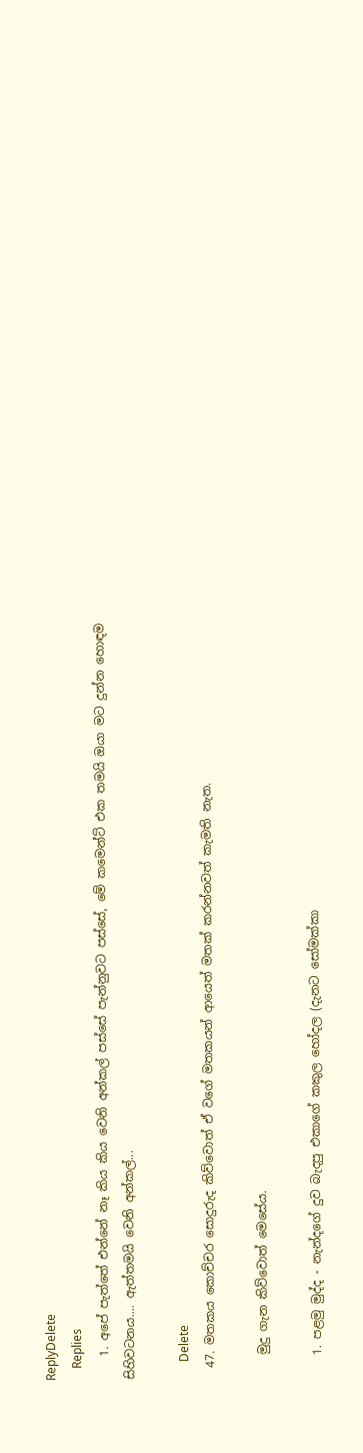ReplyDelete
    Replies
    1. අපේ පැත්තේ එන්නේ නෑ කිය කිය වෙනි අන්කල් පස්සේ පැන්නුවට පස්සේ, මේ කමෙන්ට් එක තමයි ඔයා මට දුන්න හොඳම සිහිවටනය.... ඇත්තමයි වෙනි අන්කල්...

      Delete
  47. මතකය කොච්චර සොදුරුද කිව්වොත් ඒ වගේ මතකයන් ආයෙත් මතක් කරන්නවත් කැමති නැත.

    මුදු ගැන කිව්වොත් මෙසේය.

    1. පළමු මුද්ද - නැන්දගේ දුව බැදපු එකාගේ කකුල හෝදල (දැනට සෝමක්කා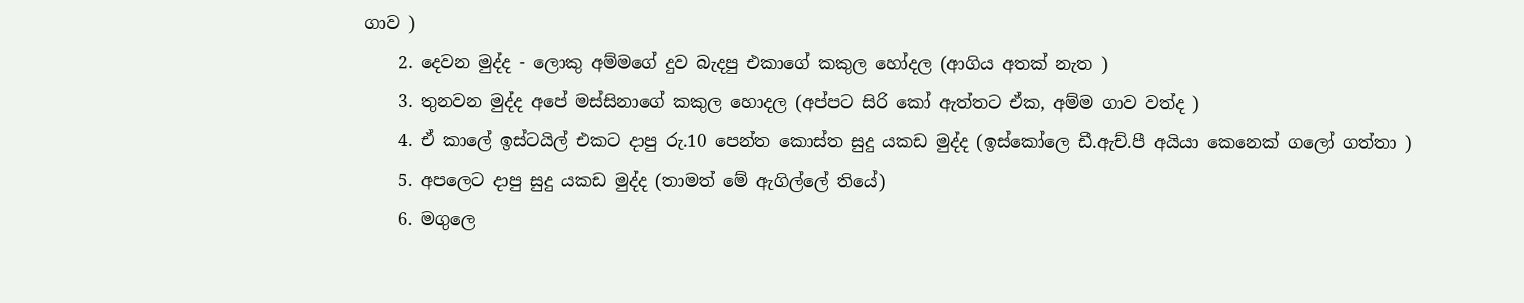ගාව )
    2. දෙවන මුද්ද - ලොකු අම්මගේ දුව බැදපු එකාගේ කකුල හෝදල (ආගිය අතක් නැත )
    3. තුනවන මුද්ද අපේ මස්සිනාගේ කකුල හොදල (අප්පට සිරි කෝ ඇත්තට ඒක, අම්ම ගාව වත්ද )
    4. ඒ කාලේ ඉස්ටයිල් එකට දාපු රු.10 පෙන්ත කොස්ත සුදු යකඩ මුද්ද (ඉස්කෝලෙ ඩී.ඇච්.පී අයියා කෙනෙක් ගලෝ ගත්තා )
    5. අපලෙට දාපු සුදු යකඩ මුද්ද (තාමත් මේ ඇගිල්ලේ තියේ)
    6. මගුලෙ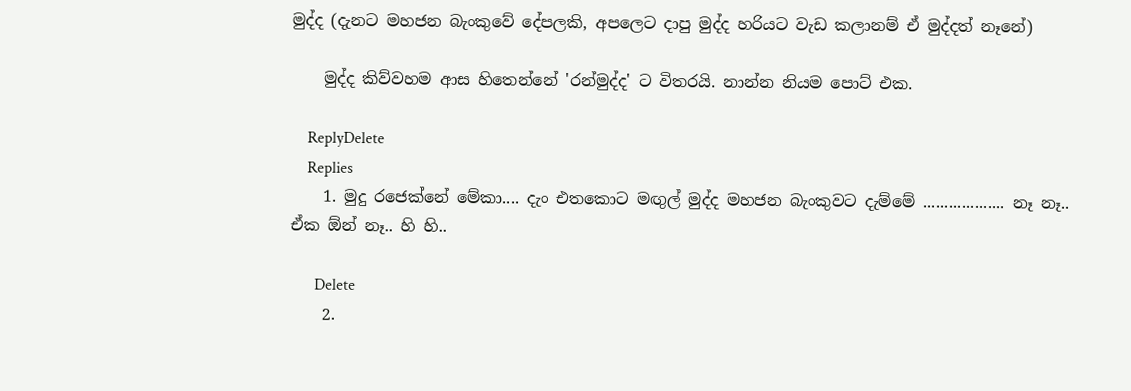මුද්ද (දැනට මහජන බැංකුවේ දේපලකි, අපලෙට දාපු මුද්ද හරියට වැඩ කලානම් ඒ මුද්දත් නෑනේ)

    මුද්ද කිව්වහම ආස හිතෙන්නේ 'රන්මුද්ද' ට විතරයි. නාන්න නියම පොට් එක.

    ReplyDelete
    Replies
    1. මුදු රජෙක්නේ මේකා.... දැං එතකොට මඟුල් මුද්ද මහජන බැංකුවට දැම්මේ ................... නෑ නෑ.. ඒක ඕන් නෑ.. හි හි..

      Delete
    2.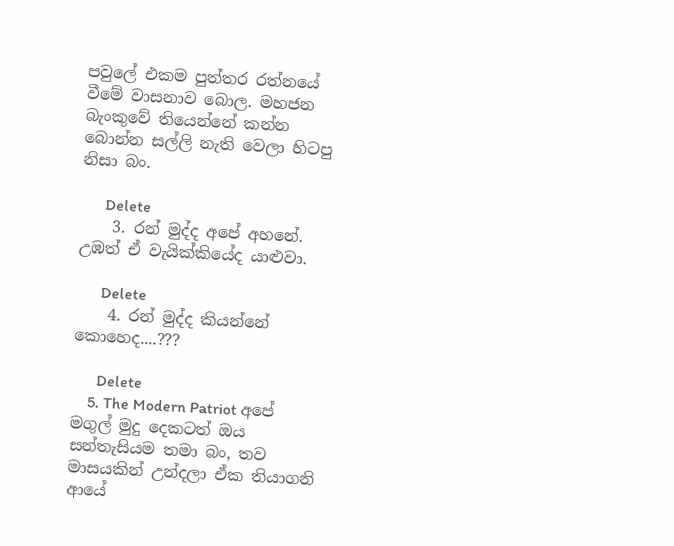පවුලේ එකම පුත්තර රත්නයේ වීමේ වාසනාව බොල. මහජන බැංකුවේ තියෙන්නේ කන්න බොන්න සල්ලි නැති වෙලා හිටපු නිසා බං.

      Delete
    3. රන් මුද්ද අපේ අහනේ. උඹත් ඒ වැයික්කියේද යාළුවා.

      Delete
    4. රන් මුද්ද කියන්නේ කොහෙද....???

      Delete
    5. The Modern Patriot අපේ මගුල් මුදු දෙකටත් ඔය සන්තැසියම තමා බං, තව මාසයකින් උන්දලා ඒක තියාගනි ආයේ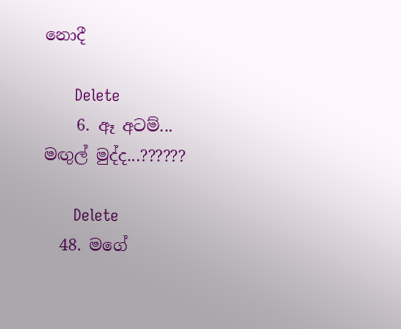නොදී

      Delete
    6. ඈ අටම්... මඟුල් මුද්ද...??????

      Delete
  48. මගේ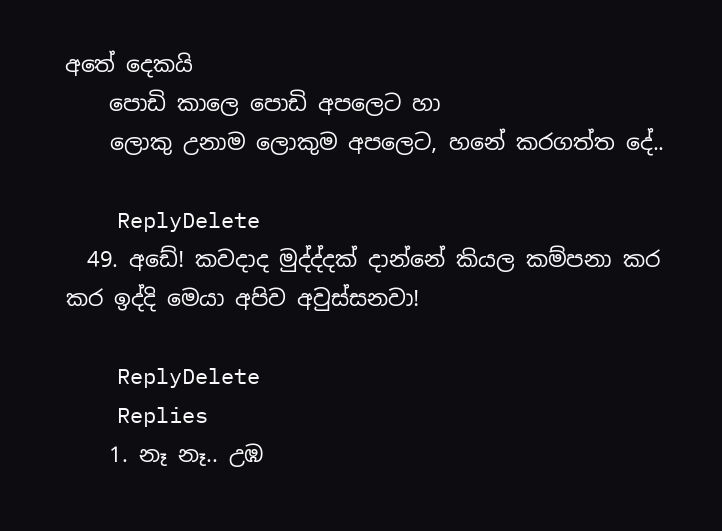අතේ දෙකයි
    පොඩි කාලෙ පොඩි අපලෙට හා
    ලොකු උනාම ලොකුම අපලෙට, හනේ කරගත්ත දේ..

    ReplyDelete
  49. අඩේ! කවදාද මුද්ද්දක් දාන්නේ කියල කම්පනා කර කර ඉද්දි මෙයා අපිව අවුස්සනවා!

    ReplyDelete
    Replies
    1. නෑ නෑ.. උඹ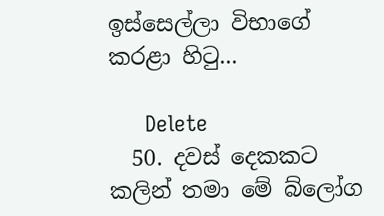ඉස්සෙල්ලා විභාගේ කරළා හිටු...

      Delete
  50. දවස් දෙකකට කලින් තමා මේ බ්ලෝග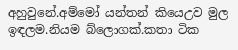අහුවුනේ.අම්මෝ යන්තන් කියෙඋව මුල ඉඳලම.නියම බ්ලොගක්.කතා ටික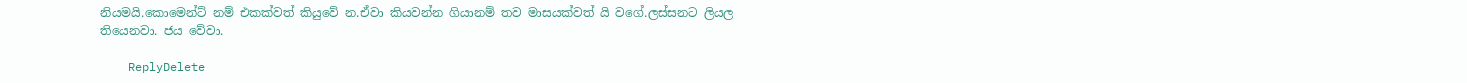නියමයි.කොමෙන්ට් නම් එකක්වත් කියුවේ න.ඒවා කියවන්න ගියානම් තව මාසයක්වත් යි වගේ.ලස්සනට ලියල තියෙනවා. ජය වේවා.

    ReplyDelete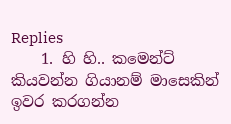Replies
    1. හි හි.. කමෙන්ට් කියවන්න ගියානම් මාසෙකින් ඉවර කරගන්න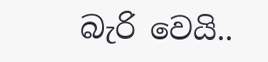බැරි වෙයි..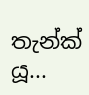තැන්ක් යූ...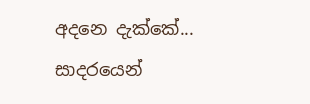අදනෙ දැක්කේ... සාදරයෙන්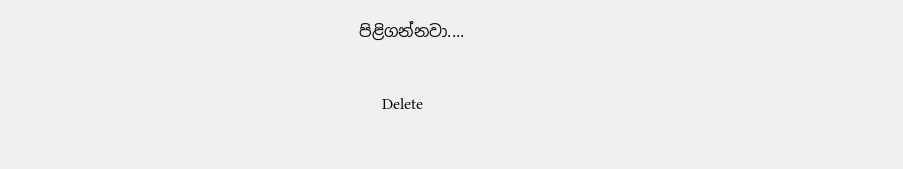පිළිගන්නවා....

      Delete